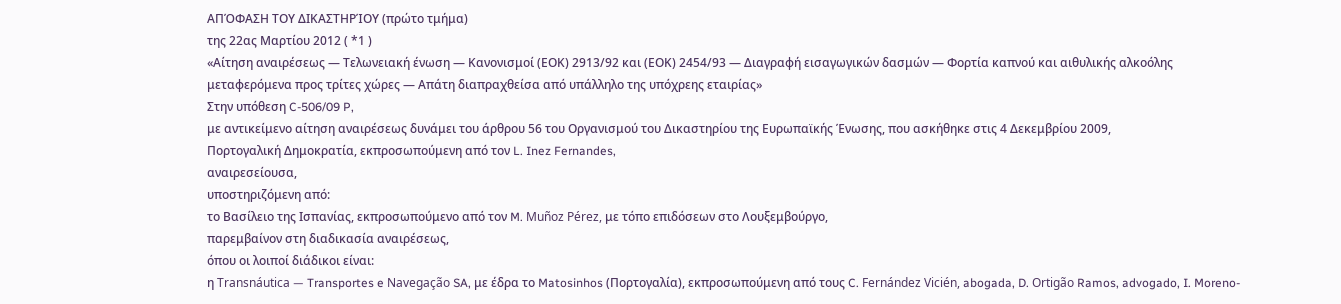ΑΠΌΦΑΣΗ ΤΟΥ ΔΙΚΑΣΤΗΡΊΟΥ (πρώτο τμήμα)
της 22ας Μαρτίου 2012 ( *1 )
«Αίτηση αναιρέσεως — Τελωνειακή ένωση — Κανονισμοί (ΕΟΚ) 2913/92 και (ΕΟΚ) 2454/93 — Διαγραφή εισαγωγικών δασμών — Φορτία καπνού και αιθυλικής αλκοόλης μεταφερόμενα προς τρίτες χώρες — Απάτη διαπραχθείσα από υπάλληλο της υπόχρεης εταιρίας»
Στην υπόθεση C-506/09 P,
με αντικείμενο αίτηση αναιρέσεως δυνάμει του άρθρου 56 του Οργανισμού του Δικαστηρίου της Ευρωπαϊκής Ένωσης, που ασκήθηκε στις 4 Δεκεμβρίου 2009,
Πορτογαλική Δημοκρατία, εκπροσωπούμενη από τον L. Inez Fernandes,
αναιρεσείουσα,
υποστηριζόμενη από:
το Βασίλειο της Ισπανίας, εκπροσωπούμενο από τον M. Muñoz Pérez, με τόπο επιδόσεων στο Λουξεμβούργο,
παρεμβαίνον στη διαδικασία αναιρέσεως,
όπου οι λοιποί διάδικοι είναι:
η Transnáutica — Transportes e Navegação SA, με έδρα το Matosinhos (Πορτογαλία), εκπροσωπούμενη από τους C. Fernández Vicién, abogada, D. Ortigão Ramos, advogado, I. Moreno-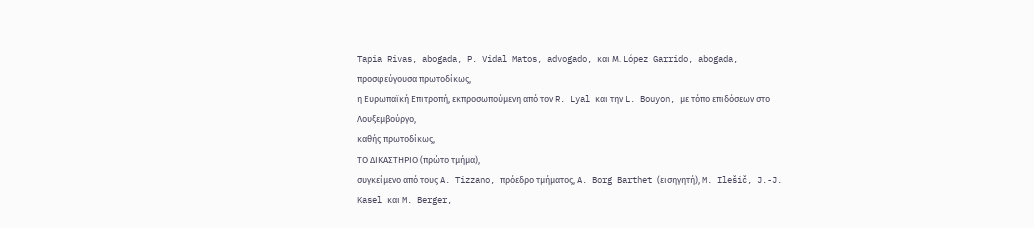Tapia Rivas, abogada, P. Vidal Matos, advogado, και Μ. López Garrido, abogada,
προσφεύγουσα πρωτοδίκως,
η Ευρωπαϊκή Επιτροπή, εκπροσωπούμενη από τον R. Lyal και την L. Bouyon, με τόπο επιδόσεων στο Λουξεμβούργο,
καθής πρωτοδίκως,
ΤΟ ΔΙΚΑΣΤΗΡΙΟ (πρώτο τμήμα),
συγκείμενο από τους A. Tizzano, πρόεδρο τμήματος, A. Borg Barthet (εισηγητή), M. Ilešič, J.-J. Kasel και M. Berger,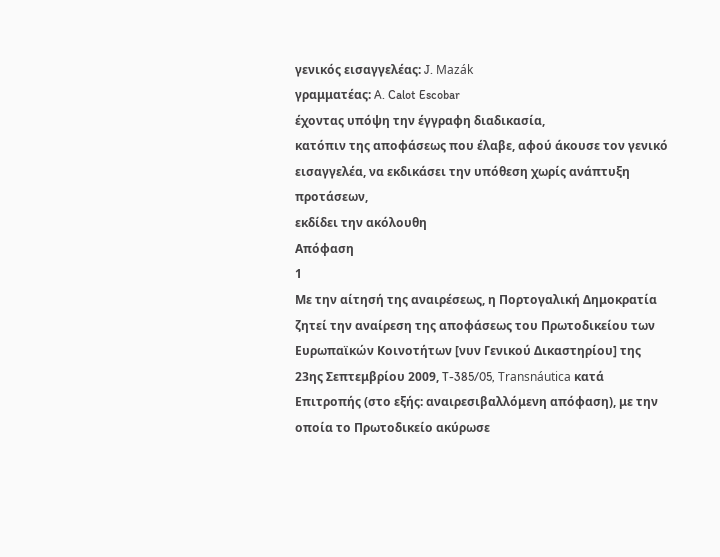γενικός εισαγγελέας: J. Mazák
γραμματέας: A. Calot Escobar
έχοντας υπόψη την έγγραφη διαδικασία,
κατόπιν της αποφάσεως που έλαβε, αφού άκουσε τον γενικό εισαγγελέα, να εκδικάσει την υπόθεση χωρίς ανάπτυξη προτάσεων,
εκδίδει την ακόλουθη
Απόφαση
1
Με την αίτησή της αναιρέσεως, η Πορτογαλική Δημοκρατία ζητεί την αναίρεση της αποφάσεως του Πρωτοδικείου των Ευρωπαϊκών Κοινοτήτων [νυν Γενικού Δικαστηρίου] της 23ης Σεπτεμβρίου 2009, T-385/05, Transnáutica κατά Επιτροπής (στο εξής: αναιρεσιβαλλόμενη απόφαση), με την οποία το Πρωτοδικείο ακύρωσε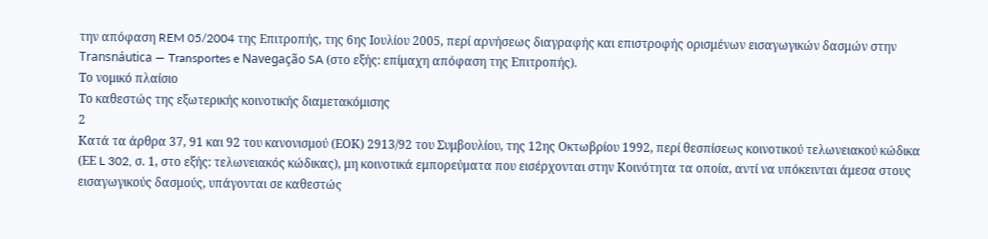την απόφαση REM 05/2004 της Επιτροπής, της 6ης Ιουλίου 2005, περί αρνήσεως διαγραφής και επιστροφής ορισμένων εισαγωγικών δασμών στην Transnáutica — Transportes e Navegação SA (στο εξής: επίμαχη απόφαση της Επιτροπής).
Το νομικό πλαίσιο
Το καθεστώς της εξωτερικής κοινοτικής διαμετακόμισης
2
Κατά τα άρθρα 37, 91 και 92 του κανονισμού (ΕΟΚ) 2913/92 του Συμβουλίου, της 12ης Οκτωβρίου 1992, περί θεσπίσεως κοινοτικού τελωνειακού κώδικα (ΕΕ L 302, σ. 1, στο εξής: τελωνειακός κώδικας), μη κοινοτικά εμπορεύματα που εισέρχονται στην Κοινότητα τα οποία, αντί να υπόκεινται άμεσα στους εισαγωγικούς δασμούς, υπάγονται σε καθεστώς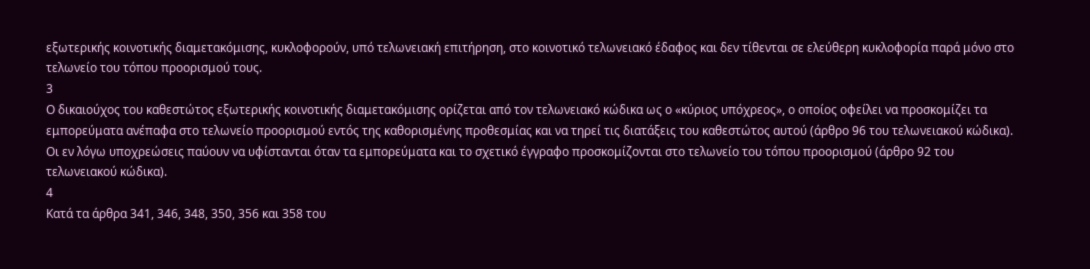εξωτερικής κοινοτικής διαμετακόμισης, κυκλοφορούν, υπό τελωνειακή επιτήρηση, στο κοινοτικό τελωνειακό έδαφος και δεν τίθενται σε ελεύθερη κυκλοφορία παρά μόνο στο τελωνείο του τόπου προορισμού τους.
3
Ο δικαιούχος του καθεστώτος εξωτερικής κοινοτικής διαμετακόμισης ορίζεται από τον τελωνειακό κώδικα ως ο «κύριος υπόχρεος», ο οποίος οφείλει να προσκομίζει τα εμπορεύματα ανέπαφα στο τελωνείο προορισμού εντός της καθορισμένης προθεσμίας και να τηρεί τις διατάξεις του καθεστώτος αυτού (άρθρο 96 του τελωνειακού κώδικα). Οι εν λόγω υποχρεώσεις παύουν να υφίστανται όταν τα εμπορεύματα και το σχετικό έγγραφο προσκομίζονται στο τελωνείο του τόπου προορισμού (άρθρο 92 του τελωνειακού κώδικα).
4
Κατά τα άρθρα 341, 346, 348, 350, 356 και 358 του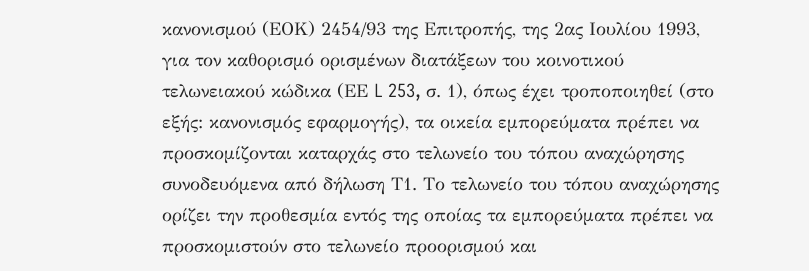κανονισμού (ΕΟΚ) 2454/93 της Επιτροπής, της 2ας Ιουλίου 1993, για τον καθορισμό ορισμένων διατάξεων του κοινοτικού τελωνειακού κώδικα (ΕΕ L 253, σ. 1), όπως έχει τροποποιηθεί (στο εξής: κανονισμός εφαρμογής), τα οικεία εμπορεύματα πρέπει να προσκομίζονται καταρχάς στο τελωνείο του τόπου αναχώρησης συνοδευόμενα από δήλωση Τ1. Το τελωνείο του τόπου αναχώρησης ορίζει την προθεσμία εντός της οποίας τα εμπορεύματα πρέπει να προσκομιστούν στο τελωνείο προορισμού και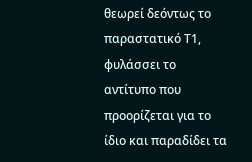θεωρεί δεόντως το παραστατικό Τ1, φυλάσσει το αντίτυπο που προορίζεται για το ίδιο και παραδίδει τα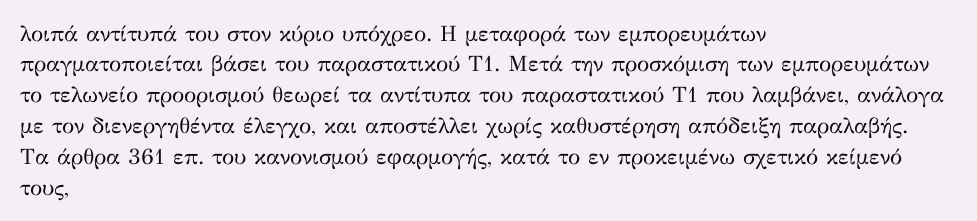λοιπά αντίτυπά του στον κύριο υπόχρεο. Η μεταφορά των εμπορευμάτων πραγματοποιείται βάσει του παραστατικού Τ1. Μετά την προσκόμιση των εμπορευμάτων το τελωνείο προορισμού θεωρεί τα αντίτυπα του παραστατικού Τ1 που λαμβάνει, ανάλογα με τον διενεργηθέντα έλεγχο, και αποστέλλει χωρίς καθυστέρηση απόδειξη παραλαβής. Τα άρθρα 361 επ. του κανονισμού εφαρμογής, κατά το εν προκειμένω σχετικό κείμενό τους,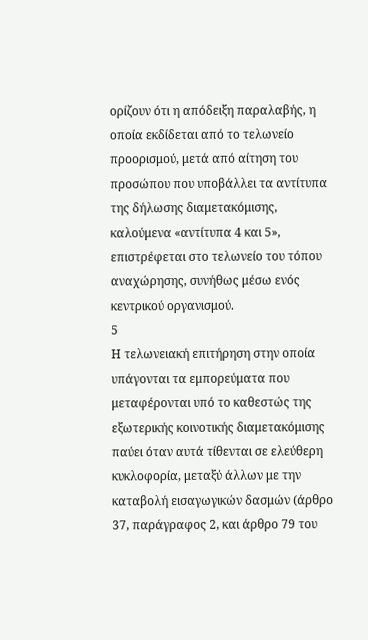ορίζουν ότι η απόδειξη παραλαβής, η οποία εκδίδεται από το τελωνείο προορισμού, μετά από αίτηση του προσώπου που υποβάλλει τα αντίτυπα της δήλωσης διαμετακόμισης, καλούμενα «αντίτυπα 4 και 5», επιστρέφεται στο τελωνείο του τόπου αναχώρησης, συνήθως μέσω ενός κεντρικού οργανισμού.
5
Η τελωνειακή επιτήρηση στην οποία υπάγονται τα εμπορεύματα που μεταφέρονται υπό το καθεστώς της εξωτερικής κοινοτικής διαμετακόμισης παύει όταν αυτά τίθενται σε ελεύθερη κυκλοφορία, μεταξύ άλλων με την καταβολή εισαγωγικών δασμών (άρθρο 37, παράγραφος 2, και άρθρο 79 του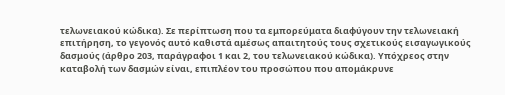τελωνειακού κώδικα). Σε περίπτωση που τα εμπορεύματα διαφύγουν την τελωνειακή επιτήρηση, το γεγονός αυτό καθιστά αμέσως απαιτητούς τους σχετικούς εισαγωγικούς δασμούς (άρθρο 203, παράγραφοι 1 και 2, του τελωνειακού κώδικα). Υπόχρεος στην καταβολή των δασμών είναι, επιπλέον του προσώπου που απομάκρυνε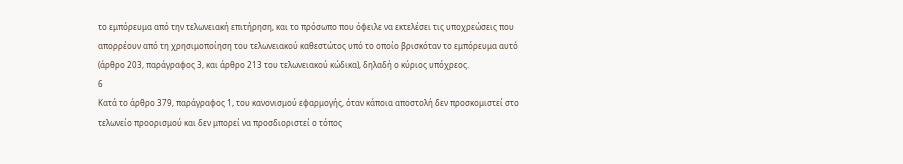το εμπόρευμα από την τελωνειακή επιτήρηση, και το πρόσωπο που όφειλε να εκτελέσει τις υποχρεώσεις που απορρέουν από τη χρησιμοποίηση του τελωνειακού καθεστώτος υπό το οποίο βρισκόταν το εμπόρευμα αυτό (άρθρο 203, παράγραφος 3, και άρθρο 213 του τελωνειακού κώδικα), δηλαδή ο κύριος υπόχρεος.
6
Κατά το άρθρο 379, παράγραφος 1, του κανονισμού εφαρμογής, όταν κάποια αποστολή δεν προσκομιστεί στο τελωνείο προορισμού και δεν μπορεί να προσδιοριστεί ο τόπος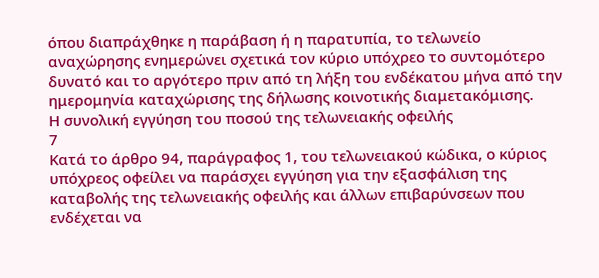όπου διαπράχθηκε η παράβαση ή η παρατυπία, το τελωνείο αναχώρησης ενημερώνει σχετικά τον κύριο υπόχρεο το συντομότερο δυνατό και το αργότερο πριν από τη λήξη του ενδέκατου μήνα από την ημερομηνία καταχώρισης της δήλωσης κοινοτικής διαμετακόμισης.
Η συνολική εγγύηση του ποσού της τελωνειακής οφειλής
7
Κατά το άρθρο 94, παράγραφος 1, του τελωνειακού κώδικα, ο κύριος υπόχρεος οφείλει να παράσχει εγγύηση για την εξασφάλιση της καταβολής της τελωνειακής οφειλής και άλλων επιβαρύνσεων που ενδέχεται να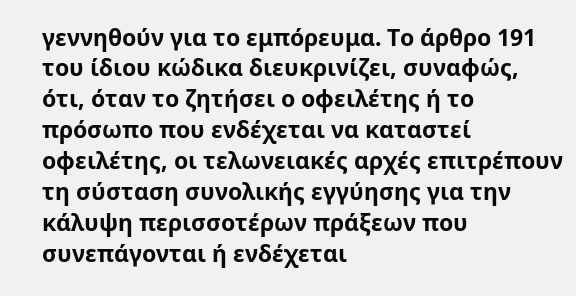γεννηθούν για το εμπόρευμα. Το άρθρο 191 του ίδιου κώδικα διευκρινίζει, συναφώς, ότι, όταν το ζητήσει ο οφειλέτης ή το πρόσωπο που ενδέχεται να καταστεί οφειλέτης, οι τελωνειακές αρχές επιτρέπουν τη σύσταση συνολικής εγγύησης για την κάλυψη περισσοτέρων πράξεων που συνεπάγονται ή ενδέχεται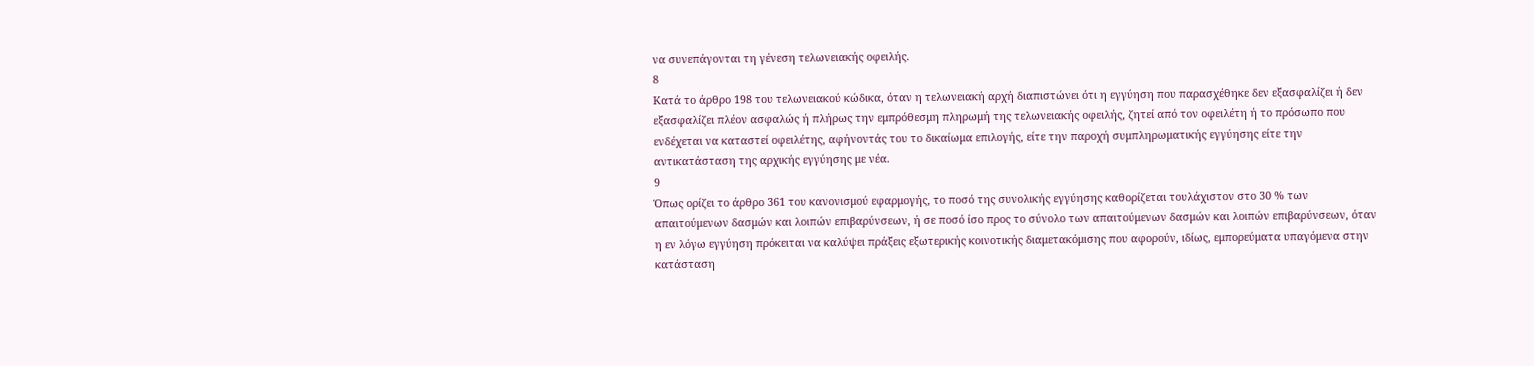να συνεπάγονται τη γένεση τελωνειακής οφειλής.
8
Κατά το άρθρο 198 του τελωνειακού κώδικα, όταν η τελωνειακή αρχή διαπιστώνει ότι η εγγύηση που παρασχέθηκε δεν εξασφαλίζει ή δεν εξασφαλίζει πλέον ασφαλώς ή πλήρως την εμπρόθεσμη πληρωμή της τελωνειακής οφειλής, ζητεί από τον οφειλέτη ή το πρόσωπο που ενδέχεται να καταστεί οφειλέτης, αφήνοντάς του το δικαίωμα επιλογής, είτε την παροχή συμπληρωματικής εγγύησης είτε την αντικατάσταση της αρχικής εγγύησης με νέα.
9
Όπως ορίζει το άρθρο 361 του κανονισμού εφαρμογής, το ποσό της συνολικής εγγύησης καθορίζεται τουλάχιστον στο 30 % των απαιτούμενων δασμών και λοιπών επιβαρύνσεων, ή σε ποσό ίσο προς το σύνολο των απαιτούμενων δασμών και λοιπών επιβαρύνσεων, όταν η εν λόγω εγγύηση πρόκειται να καλύψει πράξεις εξωτερικής κοινοτικής διαμετακόμισης που αφορούν, ιδίως, εμπορεύματα υπαγόμενα στην κατάσταση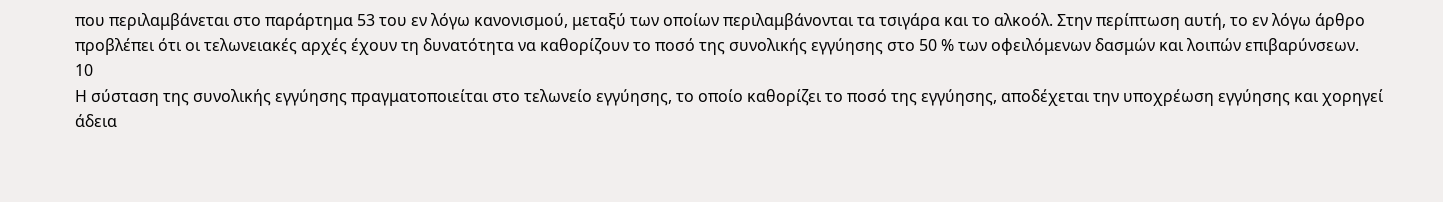που περιλαμβάνεται στο παράρτημα 53 του εν λόγω κανονισμού, μεταξύ των οποίων περιλαμβάνονται τα τσιγάρα και το αλκοόλ. Στην περίπτωση αυτή, το εν λόγω άρθρο προβλέπει ότι οι τελωνειακές αρχές έχουν τη δυνατότητα να καθορίζουν το ποσό της συνολικής εγγύησης στο 50 % των οφειλόμενων δασμών και λοιπών επιβαρύνσεων.
10
Η σύσταση της συνολικής εγγύησης πραγματοποιείται στο τελωνείο εγγύησης, το οποίο καθορίζει το ποσό της εγγύησης, αποδέχεται την υποχρέωση εγγύησης και χορηγεί άδεια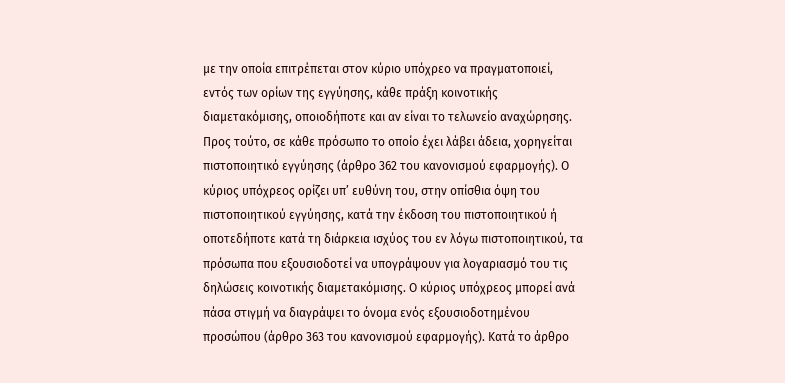με την οποία επιτρέπεται στον κύριο υπόχρεο να πραγματοποιεί, εντός των ορίων της εγγύησης, κάθε πράξη κοινοτικής διαμετακόμισης, οποιοδήποτε και αν είναι το τελωνείο αναχώρησης. Προς τούτο, σε κάθε πρόσωπο το οποίο έχει λάβει άδεια, χορηγείται πιστοποιητικό εγγύησης (άρθρο 362 του κανονισμού εφαρμογής). Ο κύριος υπόχρεος ορίζει υπ’ ευθύνη του, στην οπίσθια όψη του πιστοποιητικού εγγύησης, κατά την έκδοση του πιστοποιητικού ή οποτεδήποτε κατά τη διάρκεια ισχύος του εν λόγω πιστοποιητικού, τα πρόσωπα που εξουσιοδοτεί να υπογράψουν για λογαριασμό του τις δηλώσεις κοινοτικής διαμετακόμισης. Ο κύριος υπόχρεος μπορεί ανά πάσα στιγμή να διαγράψει το όνομα ενός εξουσιοδοτημένου προσώπου (άρθρο 363 του κανονισμού εφαρμογής). Κατά το άρθρο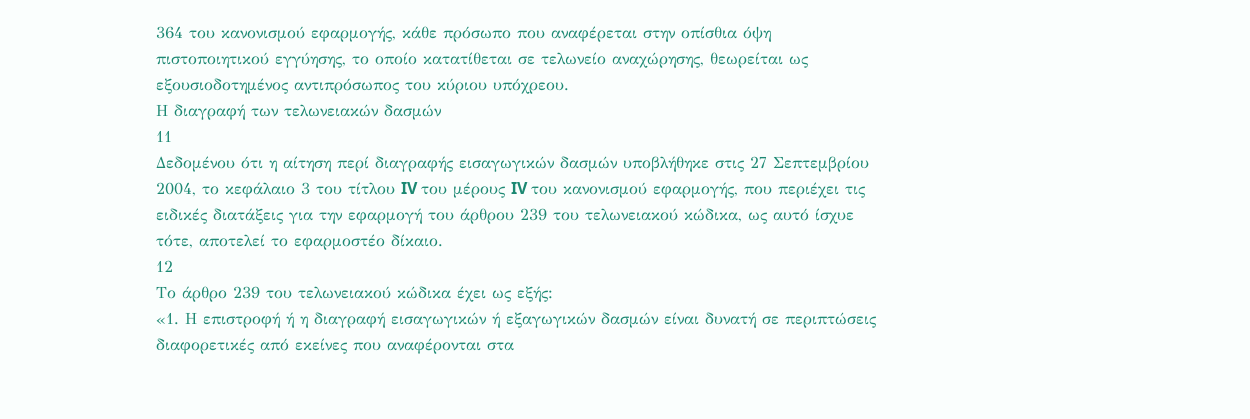364 του κανονισμού εφαρμογής, κάθε πρόσωπο που αναφέρεται στην οπίσθια όψη πιστοποιητικού εγγύησης, το οποίο κατατίθεται σε τελωνείο αναχώρησης, θεωρείται ως εξουσιοδοτημένος αντιπρόσωπος του κύριου υπόχρεου.
Η διαγραφή των τελωνειακών δασμών
11
Δεδομένου ότι η αίτηση περί διαγραφής εισαγωγικών δασμών υποβλήθηκε στις 27 Σεπτεμβρίου 2004, το κεφάλαιο 3 του τίτλου IV του μέρους IV του κανονισμού εφαρμογής, που περιέχει τις ειδικές διατάξεις για την εφαρμογή του άρθρου 239 του τελωνειακού κώδικα, ως αυτό ίσχυε τότε, αποτελεί το εφαρμοστέο δίκαιο.
12
Το άρθρο 239 του τελωνειακού κώδικα έχει ως εξής:
«1. Η επιστροφή ή η διαγραφή εισαγωγικών ή εξαγωγικών δασμών είναι δυνατή σε περιπτώσεις διαφορετικές από εκείνες που αναφέρονται στα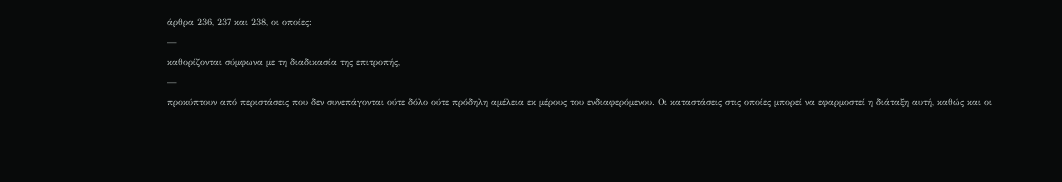άρθρα 236, 237 και 238, οι οποίες:
—
καθορίζονται σύμφωνα με τη διαδικασία της επιτροπής,
—
προκύπτουν από περιστάσεις που δεν συνεπάγονται ούτε δόλο ούτε πρόδηλη αμέλεια εκ μέρους του ενδιαφερόμενου. Οι καταστάσεις στις οποίες μπορεί να εφαρμοστεί η διάταξη αυτή, καθώς και οι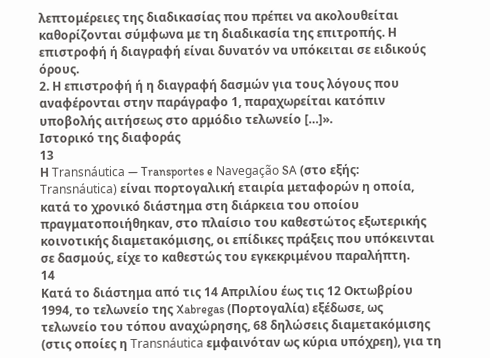λεπτομέρειες της διαδικασίας που πρέπει να ακολουθείται καθορίζονται σύμφωνα με τη διαδικασία της επιτροπής. Η επιστροφή ή διαγραφή είναι δυνατόν να υπόκειται σε ειδικούς όρους.
2. Η επιστροφή ή η διαγραφή δασμών για τους λόγους που αναφέρονται στην παράγραφο 1, παραχωρείται κατόπιν υποβολής αιτήσεως στο αρμόδιο τελωνείο […]».
Ιστορικό της διαφοράς
13
Η Transnáutica — Transportes e Navegação SA (στο εξής: Transnáutica) είναι πορτογαλική εταιρία μεταφορών η οποία, κατά το χρονικό διάστημα στη διάρκεια του οποίου πραγματοποιήθηκαν, στο πλαίσιο του καθεστώτος εξωτερικής κοινοτικής διαμετακόμισης, οι επίδικες πράξεις που υπόκεινται σε δασμούς, είχε το καθεστώς του εγκεκριμένου παραλήπτη.
14
Κατά το διάστημα από τις 14 Απριλίου έως τις 12 Οκτωβρίου 1994, το τελωνείο της Xabregas (Πορτογαλία) εξέδωσε, ως τελωνείο του τόπου αναχώρησης, 68 δηλώσεις διαμετακόμισης (στις οποίες η Transnáutica εμφαινόταν ως κύρια υπόχρεη), για τη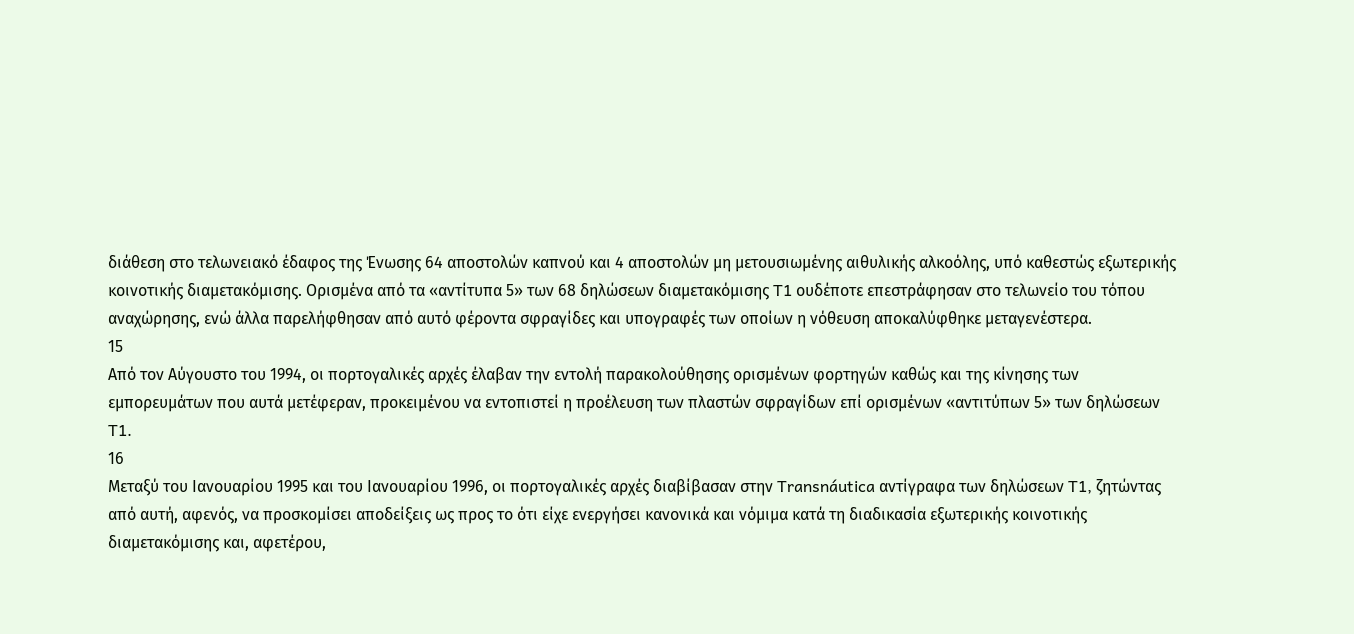διάθεση στο τελωνειακό έδαφος της Ένωσης 64 αποστολών καπνού και 4 αποστολών μη μετουσιωμένης αιθυλικής αλκοόλης, υπό καθεστώς εξωτερικής κοινοτικής διαμετακόμισης. Ορισμένα από τα «αντίτυπα 5» των 68 δηλώσεων διαμετακόμισης T1 ουδέποτε επεστράφησαν στο τελωνείο του τόπου αναχώρησης, ενώ άλλα παρελήφθησαν από αυτό φέροντα σφραγίδες και υπογραφές των οποίων η νόθευση αποκαλύφθηκε μεταγενέστερα.
15
Από τον Αύγουστο του 1994, οι πορτογαλικές αρχές έλαβαν την εντολή παρακολούθησης ορισμένων φορτηγών καθώς και της κίνησης των εμπορευμάτων που αυτά μετέφεραν, προκειμένου να εντοπιστεί η προέλευση των πλαστών σφραγίδων επί ορισμένων «αντιτύπων 5» των δηλώσεων T1.
16
Μεταξύ του Ιανουαρίου 1995 και του Ιανουαρίου 1996, οι πορτογαλικές αρχές διαβίβασαν στην Transnáutica αντίγραφα των δηλώσεων T1, ζητώντας από αυτή, αφενός, να προσκομίσει αποδείξεις ως προς το ότι είχε ενεργήσει κανονικά και νόμιμα κατά τη διαδικασία εξωτερικής κοινοτικής διαμετακόμισης και, αφετέρου,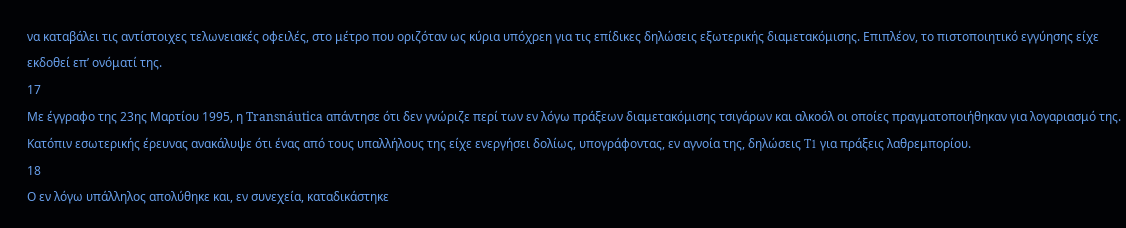να καταβάλει τις αντίστοιχες τελωνειακές οφειλές, στο μέτρο που οριζόταν ως κύρια υπόχρεη για τις επίδικες δηλώσεις εξωτερικής διαμετακόμισης. Επιπλέον, το πιστοποιητικό εγγύησης είχε εκδοθεί επ’ ονόματί της.
17
Με έγγραφο της 23ης Μαρτίου 1995, η Transnáutica απάντησε ότι δεν γνώριζε περί των εν λόγω πράξεων διαμετακόμισης τσιγάρων και αλκοόλ οι οποίες πραγματοποιήθηκαν για λογαριασμό της. Κατόπιν εσωτερικής έρευνας ανακάλυψε ότι ένας από τους υπαλλήλους της είχε ενεργήσει δολίως, υπογράφοντας, εν αγνοία της, δηλώσεις T1 για πράξεις λαθρεμπορίου.
18
Ο εν λόγω υπάλληλος απολύθηκε και, εν συνεχεία, καταδικάστηκε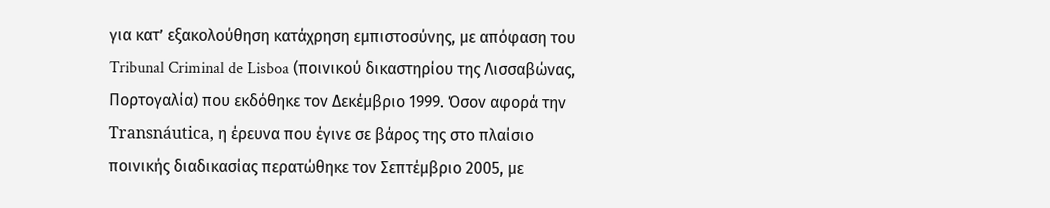για κατ’ εξακολούθηση κατάχρηση εμπιστοσύνης, με απόφαση του Tribunal Criminal de Lisboa (ποινικού δικαστηρίου της Λισσαβώνας, Πορτογαλία) που εκδόθηκε τον Δεκέμβριο 1999. Όσον αφορά την Transnáutica, η έρευνα που έγινε σε βάρος της στο πλαίσιο ποινικής διαδικασίας περατώθηκε τον Σεπτέμβριο 2005, με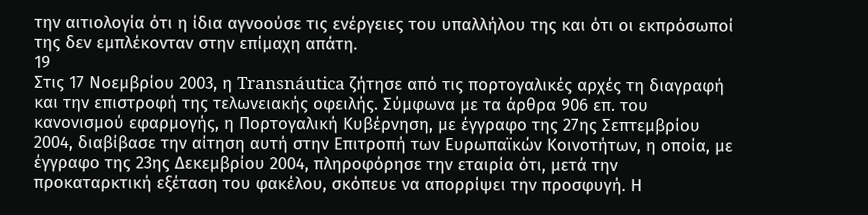την αιτιολογία ότι η ίδια αγνοούσε τις ενέργειες του υπαλλήλου της και ότι οι εκπρόσωποί της δεν εμπλέκονταν στην επίμαχη απάτη.
19
Στις 17 Νοεμβρίου 2003, η Transnáutica ζήτησε από τις πορτογαλικές αρχές τη διαγραφή και την επιστροφή της τελωνειακής οφειλής. Σύμφωνα με τα άρθρα 906 επ. του κανονισμού εφαρμογής, η Πορτογαλική Κυβέρνηση, με έγγραφο της 27ης Σεπτεμβρίου 2004, διαβίβασε την αίτηση αυτή στην Επιτροπή των Ευρωπαϊκών Κοινοτήτων, η οποία, με έγγραφο της 23ης Δεκεμβρίου 2004, πληροφόρησε την εταιρία ότι, μετά την προκαταρκτική εξέταση του φακέλου, σκόπευε να απορρίψει την προσφυγή. Η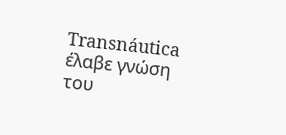Transnáutica έλαβε γνώση του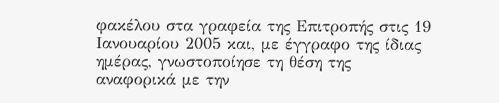φακέλου στα γραφεία της Επιτροπής στις 19 Ιανουαρίου 2005 και, με έγγραφο της ίδιας ημέρας, γνωστοποίησε τη θέση της αναφορικά με την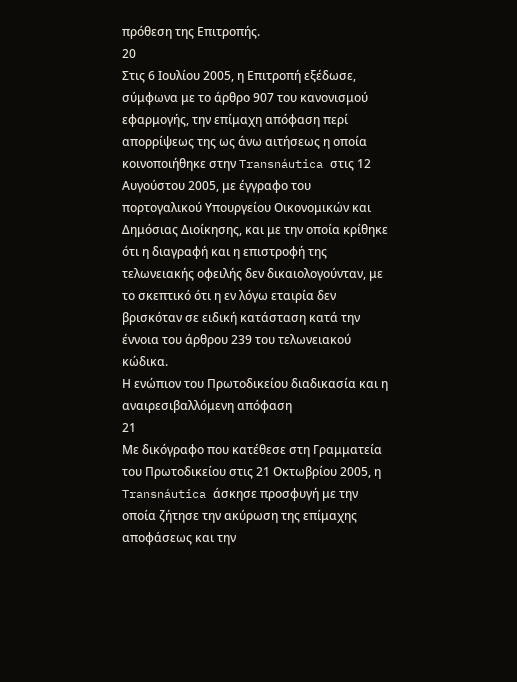πρόθεση της Επιτροπής.
20
Στις 6 Ιουλίου 2005, η Επιτροπή εξέδωσε, σύμφωνα με το άρθρο 907 του κανονισμού εφαρμογής, την επίμαχη απόφαση περί απορρίψεως της ως άνω αιτήσεως η οποία κοινοποιήθηκε στην Transnáutica στις 12 Αυγούστου 2005, με έγγραφο του πορτογαλικού Υπουργείου Οικονομικών και Δημόσιας Διοίκησης, και με την οποία κρίθηκε ότι η διαγραφή και η επιστροφή της τελωνειακής οφειλής δεν δικαιολογούνταν, με το σκεπτικό ότι η εν λόγω εταιρία δεν βρισκόταν σε ειδική κατάσταση κατά την έννοια του άρθρου 239 του τελωνειακού κώδικα.
Η ενώπιον του Πρωτοδικείου διαδικασία και η αναιρεσιβαλλόμενη απόφαση
21
Με δικόγραφο που κατέθεσε στη Γραμματεία του Πρωτοδικείου στις 21 Οκτωβρίου 2005, η Transnáutica άσκησε προσφυγή με την οποία ζήτησε την ακύρωση της επίμαχης αποφάσεως και την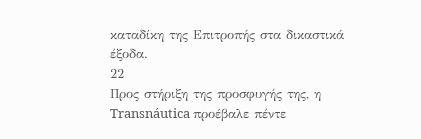καταδίκη της Επιτροπής στα δικαστικά έξοδα.
22
Προς στήριξη της προσφυγής της, η Transnáutica προέβαλε πέντε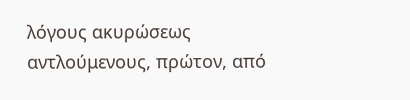λόγους ακυρώσεως αντλούμενους, πρώτον, από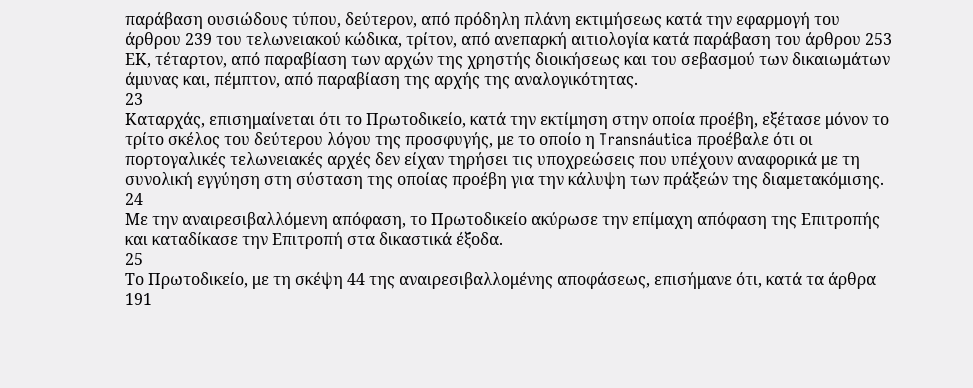παράβαση ουσιώδους τύπου, δεύτερον, από πρόδηλη πλάνη εκτιμήσεως κατά την εφαρμογή του άρθρου 239 του τελωνειακού κώδικα, τρίτον, από ανεπαρκή αιτιολογία κατά παράβαση του άρθρου 253 ΕΚ, τέταρτον, από παραβίαση των αρχών της χρηστής διοικήσεως και του σεβασμού των δικαιωμάτων άμυνας και, πέμπτον, από παραβίαση της αρχής της αναλογικότητας.
23
Καταρχάς, επισημαίνεται ότι το Πρωτοδικείο, κατά την εκτίμηση στην οποία προέβη, εξέτασε μόνον το τρίτο σκέλος του δεύτερου λόγου της προσφυγής, με το οποίο η Transnáutica προέβαλε ότι οι πορτογαλικές τελωνειακές αρχές δεν είχαν τηρήσει τις υποχρεώσεις που υπέχουν αναφορικά με τη συνολική εγγύηση στη σύσταση της οποίας προέβη για την κάλυψη των πράξεών της διαμετακόμισης.
24
Με την αναιρεσιβαλλόμενη απόφαση, το Πρωτοδικείο ακύρωσε την επίμαχη απόφαση της Επιτροπής και καταδίκασε την Επιτροπή στα δικαστικά έξοδα.
25
Το Πρωτοδικείο, με τη σκέψη 44 της αναιρεσιβαλλομένης αποφάσεως, επισήμανε ότι, κατά τα άρθρα 191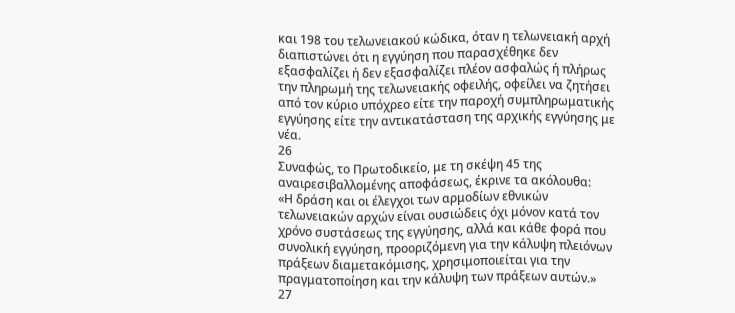και 198 του τελωνειακού κώδικα, όταν η τελωνειακή αρχή διαπιστώνει ότι η εγγύηση που παρασχέθηκε δεν εξασφαλίζει ή δεν εξασφαλίζει πλέον ασφαλώς ή πλήρως την πληρωμή της τελωνειακής οφειλής, οφείλει να ζητήσει από τον κύριο υπόχρεο είτε την παροχή συμπληρωματικής εγγύησης είτε την αντικατάσταση της αρχικής εγγύησης με νέα.
26
Συναφώς, το Πρωτοδικείο, με τη σκέψη 45 της αναιρεσιβαλλομένης αποφάσεως, έκρινε τα ακόλουθα:
«Η δράση και οι έλεγχοι των αρμοδίων εθνικών τελωνειακών αρχών είναι ουσιώδεις όχι μόνον κατά τον χρόνο συστάσεως της εγγύησης, αλλά και κάθε φορά που συνολική εγγύηση, προοριζόμενη για την κάλυψη πλειόνων πράξεων διαμετακόμισης, χρησιμοποιείται για την πραγματοποίηση και την κάλυψη των πράξεων αυτών.»
27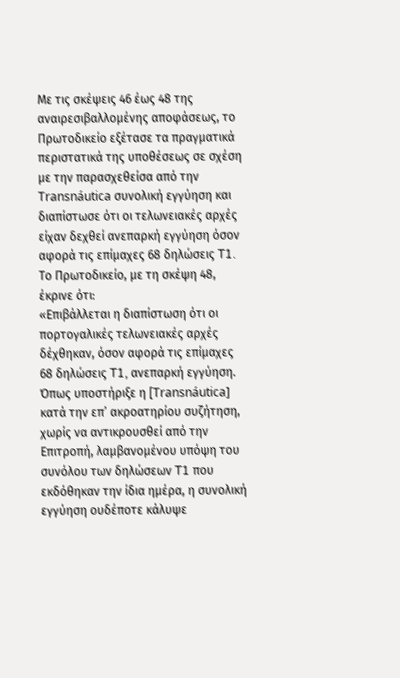Με τις σκέψεις 46 έως 48 της αναιρεσιβαλλομένης αποφάσεως, το Πρωτοδικείο εξέτασε τα πραγματικά περιστατικά της υποθέσεως σε σχέση με την παρασχεθείσα από την Transnáutica συνολική εγγύηση και διαπίστωσε ότι οι τελωνειακές αρχές είχαν δεχθεί ανεπαρκή εγγύηση όσον αφορά τις επίμαχες 68 δηλώσεις T1. Το Πρωτοδικείο, με τη σκέψη 48, έκρινε ότι:
«Επιβάλλεται η διαπίστωση ότι οι πορτογαλικές τελωνειακές αρχές δέχθηκαν, όσον αφορά τις επίμαχες 68 δηλώσεις T1, ανεπαρκή εγγύηση. Όπως υποστήριξε η [Transnáutica] κατά την επ’ ακροατηρίου συζήτηση, χωρίς να αντικρουσθεί από την Επιτροπή, λαμβανομένου υπόψη του συνόλου των δηλώσεων T1 που εκδόθηκαν την ίδια ημέρα, η συνολική εγγύηση ουδέποτε κάλυψε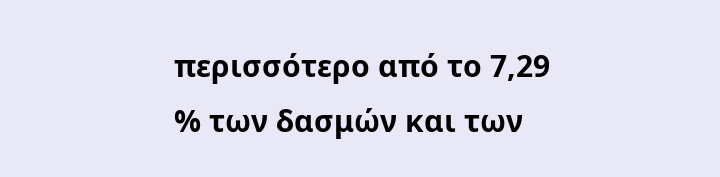περισσότερο από το 7,29 % των δασμών και των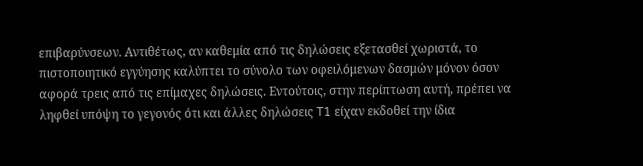επιβαρύνσεων. Αντιθέτως, αν καθεμία από τις δηλώσεις εξετασθεί χωριστά, το πιστοποιητικό εγγύησης καλύπτει το σύνολο των οφειλόμενων δασμών μόνον όσον αφορά τρεις από τις επίμαχες δηλώσεις. Εντούτοις, στην περίπτωση αυτή, πρέπει να ληφθεί υπόψη το γεγονός ότι και άλλες δηλώσεις T1 είχαν εκδοθεί την ίδια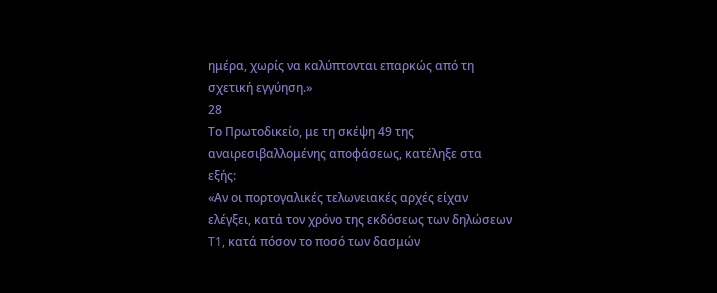ημέρα, χωρίς να καλύπτονται επαρκώς από τη σχετική εγγύηση.»
28
Το Πρωτοδικείο, με τη σκέψη 49 της αναιρεσιβαλλομένης αποφάσεως, κατέληξε στα εξής:
«Αν οι πορτογαλικές τελωνειακές αρχές είχαν ελέγξει, κατά τον χρόνο της εκδόσεως των δηλώσεων T1, κατά πόσον το ποσό των δασμών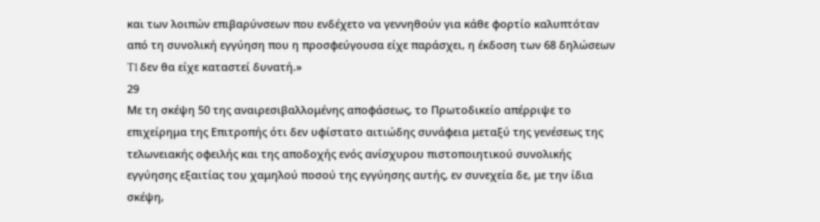και των λοιπών επιβαρύνσεων που ενδέχετο να γεννηθούν για κάθε φορτίο καλυπτόταν από τη συνολική εγγύηση που η προσφεύγουσα είχε παράσχει, η έκδοση των 68 δηλώσεων T1 δεν θα είχε καταστεί δυνατή.»
29
Με τη σκέψη 50 της αναιρεσιβαλλομένης αποφάσεως, το Πρωτοδικείο απέρριψε το επιχείρημα της Επιτροπής ότι δεν υφίστατο αιτιώδης συνάφεια μεταξύ της γενέσεως της τελωνειακής οφειλής και της αποδοχής ενός ανίσχυρου πιστοποιητικού συνολικής εγγύησης εξαιτίας του χαμηλού ποσού της εγγύησης αυτής, εν συνεχεία δε, με την ίδια σκέψη,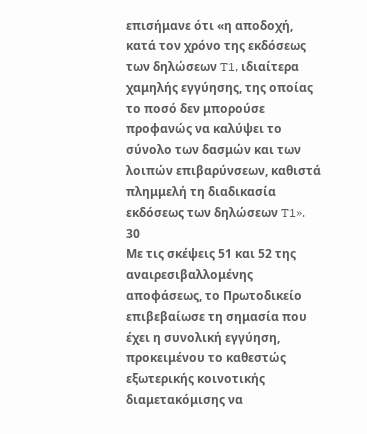επισήμανε ότι «η αποδοχή, κατά τον χρόνο της εκδόσεως των δηλώσεων T1, ιδιαίτερα χαμηλής εγγύησης, της οποίας το ποσό δεν μπορούσε προφανώς να καλύψει το σύνολο των δασμών και των λοιπών επιβαρύνσεων, καθιστά πλημμελή τη διαδικασία εκδόσεως των δηλώσεων T1».
30
Με τις σκέψεις 51 και 52 της αναιρεσιβαλλομένης αποφάσεως, το Πρωτοδικείο επιβεβαίωσε τη σημασία που έχει η συνολική εγγύηση, προκειμένου το καθεστώς εξωτερικής κοινοτικής διαμετακόμισης να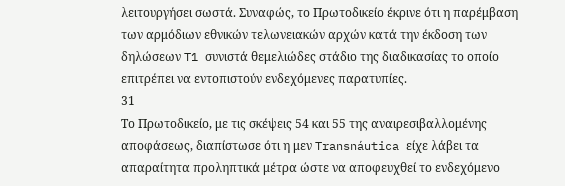λειτουργήσει σωστά. Συναφώς, το Πρωτοδικείο έκρινε ότι η παρέμβαση των αρμόδιων εθνικών τελωνειακών αρχών κατά την έκδοση των δηλώσεων T1 συνιστά θεμελιώδες στάδιο της διαδικασίας το οποίο επιτρέπει να εντοπιστούν ενδεχόμενες παρατυπίες.
31
Το Πρωτοδικείο, με τις σκέψεις 54 και 55 της αναιρεσιβαλλομένης αποφάσεως, διαπίστωσε ότι η μεν Transnáutica είχε λάβει τα απαραίτητα προληπτικά μέτρα ώστε να αποφευχθεί το ενδεχόμενο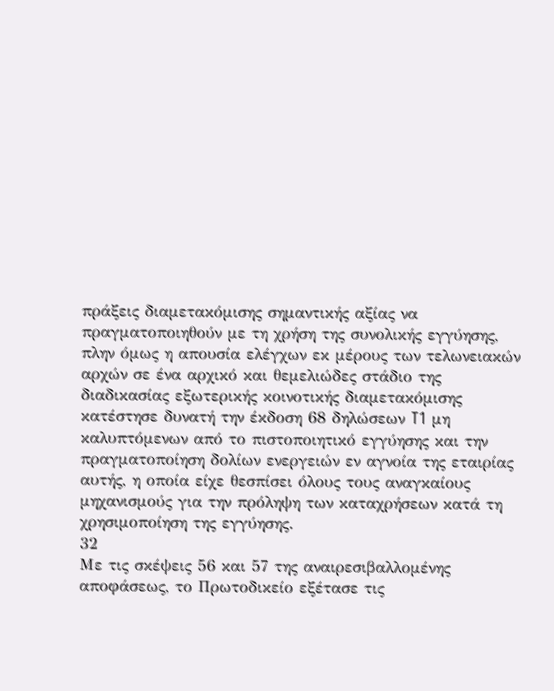πράξεις διαμετακόμισης σημαντικής αξίας να πραγματοποιηθούν με τη χρήση της συνολικής εγγύησης, πλην όμως η απουσία ελέγχων εκ μέρους των τελωνειακών αρχών σε ένα αρχικό και θεμελιώδες στάδιο της διαδικασίας εξωτερικής κοινοτικής διαμετακόμισης κατέστησε δυνατή την έκδοση 68 δηλώσεων T1 μη καλυπτόμενων από το πιστοποιητικό εγγύησης και την πραγματοποίηση δολίων ενεργειών εν αγνοία της εταιρίας αυτής, η οποία είχε θεσπίσει όλους τους αναγκαίους μηχανισμούς για την πρόληψη των καταχρήσεων κατά τη χρησιμοποίηση της εγγύησης.
32
Με τις σκέψεις 56 και 57 της αναιρεσιβαλλομένης αποφάσεως, το Πρωτοδικείο εξέτασε τις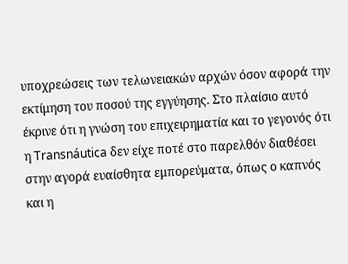υποχρεώσεις των τελωνειακών αρχών όσον αφορά την εκτίμηση του ποσού της εγγύησης. Στο πλαίσιο αυτό έκρινε ότι η γνώση του επιχειρηματία και το γεγονός ότι η Transnáutica δεν είχε ποτέ στο παρελθόν διαθέσει στην αγορά ευαίσθητα εμπορεύματα, όπως ο καπνός και η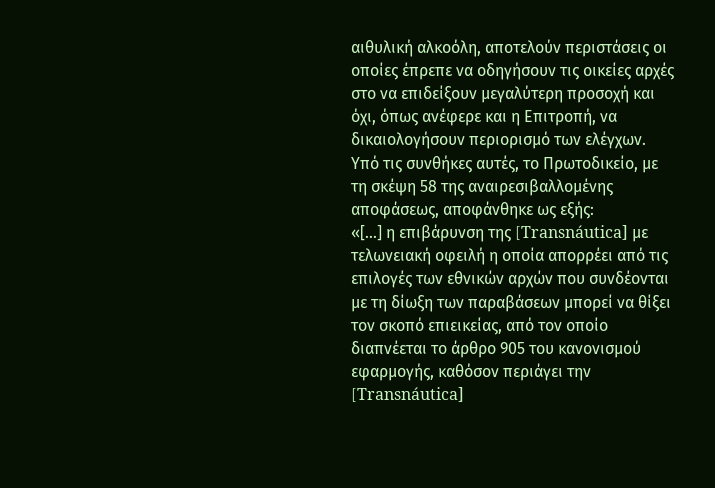αιθυλική αλκοόλη, αποτελούν περιστάσεις οι οποίες έπρεπε να οδηγήσουν τις οικείες αρχές στο να επιδείξουν μεγαλύτερη προσοχή και όχι, όπως ανέφερε και η Επιτροπή, να δικαιολογήσουν περιορισμό των ελέγχων. Υπό τις συνθήκες αυτές, το Πρωτοδικείο, με τη σκέψη 58 της αναιρεσιβαλλομένης αποφάσεως, αποφάνθηκε ως εξής:
«[...] η επιβάρυνση της [Transnáutica] με τελωνειακή οφειλή η οποία απορρέει από τις επιλογές των εθνικών αρχών που συνδέονται με τη δίωξη των παραβάσεων μπορεί να θίξει τον σκοπό επιεικείας, από τον οποίο διαπνέεται το άρθρο 905 του κανονισμού εφαρμογής, καθόσον περιάγει την [Transnáutica]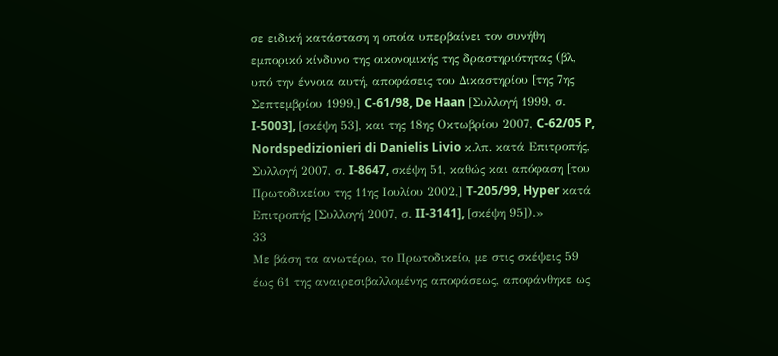σε ειδική κατάσταση η οποία υπερβαίνει τον συνήθη εμπορικό κίνδυνο της οικονομικής της δραστηριότητας (βλ, υπό την έννοια αυτή, αποφάσεις του Δικαστηρίου [της 7ης Σεπτεμβρίου 1999,] C-61/98, De Haan [Συλλογή 1999, σ. I-5003], [σκέψη 53], και της 18ης Οκτωβρίου 2007, C-62/05 P, Nordspedizionieri di Danielis Livio κ.λπ. κατά Επιτροπής, Συλλογή 2007, σ. I-8647, σκέψη 51, καθώς και απόφαση [του Πρωτοδικείου της 11ης Ιουλίου 2002,] T-205/99, Hyper κατά Επιτροπής [Συλλογή 2007, σ. II-3141], [σκέψη 95]).»
33
Με βάση τα ανωτέρω, το Πρωτοδικείο, με στις σκέψεις 59 έως 61 της αναιρεσιβαλλομένης αποφάσεως, αποφάνθηκε ως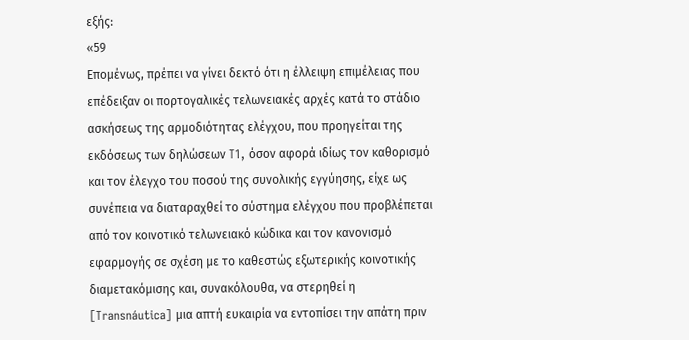εξής:
«59
Επομένως, πρέπει να γίνει δεκτό ότι η έλλειψη επιμέλειας που επέδειξαν οι πορτογαλικές τελωνειακές αρχές κατά το στάδιο ασκήσεως της αρμοδιότητας ελέγχου, που προηγείται της εκδόσεως των δηλώσεων T1, όσον αφορά ιδίως τον καθορισμό και τον έλεγχο του ποσού της συνολικής εγγύησης, είχε ως συνέπεια να διαταραχθεί το σύστημα ελέγχου που προβλέπεται από τον κοινοτικό τελωνειακό κώδικα και τον κανονισμό εφαρμογής σε σχέση με το καθεστώς εξωτερικής κοινοτικής διαμετακόμισης και, συνακόλουθα, να στερηθεί η [Transnáutica] μια απτή ευκαιρία να εντοπίσει την απάτη πριν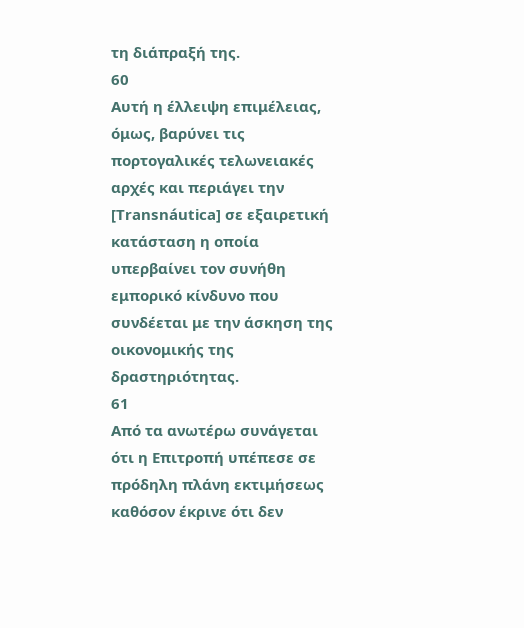τη διάπραξή της.
60
Αυτή η έλλειψη επιμέλειας, όμως, βαρύνει τις πορτογαλικές τελωνειακές αρχές και περιάγει την [Transnáutica] σε εξαιρετική κατάσταση η οποία υπερβαίνει τον συνήθη εμπορικό κίνδυνο που συνδέεται με την άσκηση της οικονομικής της δραστηριότητας.
61
Από τα ανωτέρω συνάγεται ότι η Επιτροπή υπέπεσε σε πρόδηλη πλάνη εκτιμήσεως καθόσον έκρινε ότι δεν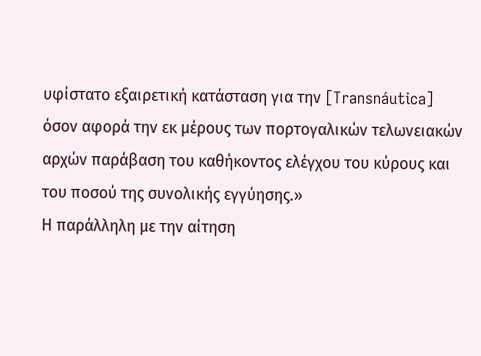υφίστατο εξαιρετική κατάσταση για την [Transnáutica] όσον αφορά την εκ μέρους των πορτογαλικών τελωνειακών αρχών παράβαση του καθήκοντος ελέγχου του κύρους και του ποσού της συνολικής εγγύησης.»
Η παράλληλη με την αίτηση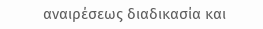αναιρέσεως διαδικασία και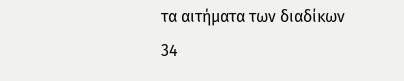τα αιτήματα των διαδίκων
34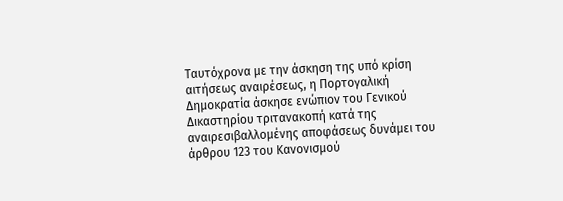Ταυτόχρονα με την άσκηση της υπό κρίση αιτήσεως αναιρέσεως, η Πορτογαλική Δημοκρατία άσκησε ενώπιον του Γενικού Δικαστηρίου τριτανακοπή κατά της αναιρεσιβαλλομένης αποφάσεως δυνάμει του άρθρου 123 του Κανονισμού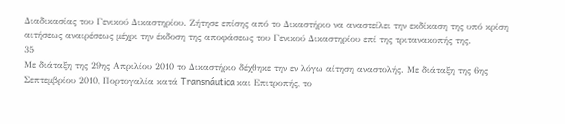Διαδικασίας του Γενικού Δικαστηρίου. Ζήτησε επίσης από το Δικαστήριο να αναστείλει την εκδίκαση της υπό κρίση αιτήσεως αναιρέσεως μέχρι την έκδοση της αποφάσεως του Γενικού Δικαστηρίου επί της τριτανακοπής της.
35
Με διάταξη της 29ης Απριλίου 2010 το Δικαστήριο δέχθηκε την εν λόγω αίτηση αναστολής. Με διάταξη της 6ης Σεπτεμβρίου 2010, Πορτογαλία κατά Transnáutica και Επιτροπής, το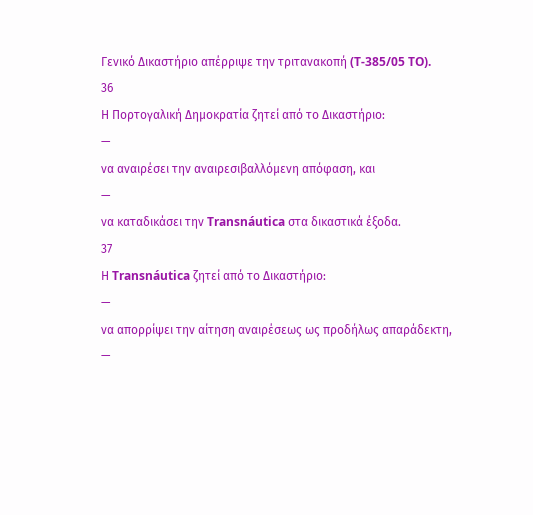Γενικό Δικαστήριο απέρριψε την τριτανακοπή (T-385/05 TO).
36
Η Πορτογαλική Δημοκρατία ζητεί από το Δικαστήριο:
—
να αναιρέσει την αναιρεσιβαλλόμενη απόφαση, και
—
να καταδικάσει την Transnáutica στα δικαστικά έξοδα.
37
Η Transnáutica ζητεί από το Δικαστήριο:
—
να απορρίψει την αίτηση αναιρέσεως ως προδήλως απαράδεκτη,
—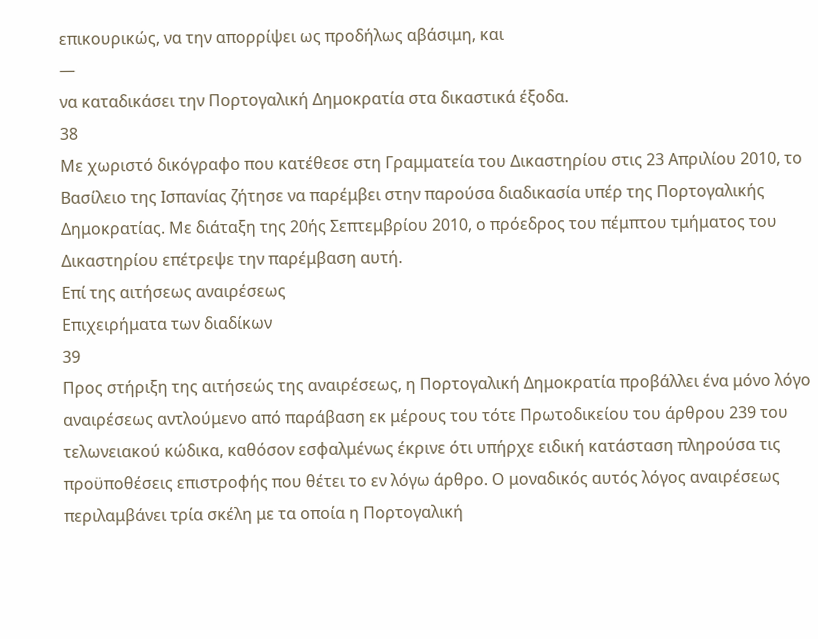επικουρικώς, να την απορρίψει ως προδήλως αβάσιμη, και
—
να καταδικάσει την Πορτογαλική Δημοκρατία στα δικαστικά έξοδα.
38
Με χωριστό δικόγραφο που κατέθεσε στη Γραμματεία του Δικαστηρίου στις 23 Απριλίου 2010, το Βασίλειο της Ισπανίας ζήτησε να παρέμβει στην παρούσα διαδικασία υπέρ της Πορτογαλικής Δημοκρατίας. Με διάταξη της 20ής Σεπτεμβρίου 2010, ο πρόεδρος του πέμπτου τμήματος του Δικαστηρίου επέτρεψε την παρέμβαση αυτή.
Επί της αιτήσεως αναιρέσεως
Επιχειρήματα των διαδίκων
39
Προς στήριξη της αιτήσεώς της αναιρέσεως, η Πορτογαλική Δημοκρατία προβάλλει ένα μόνο λόγο αναιρέσεως αντλούμενο από παράβαση εκ μέρους του τότε Πρωτοδικείου του άρθρου 239 του τελωνειακού κώδικα, καθόσον εσφαλμένως έκρινε ότι υπήρχε ειδική κατάσταση πληρούσα τις προϋποθέσεις επιστροφής που θέτει το εν λόγω άρθρο. Ο μοναδικός αυτός λόγος αναιρέσεως περιλαμβάνει τρία σκέλη με τα οποία η Πορτογαλική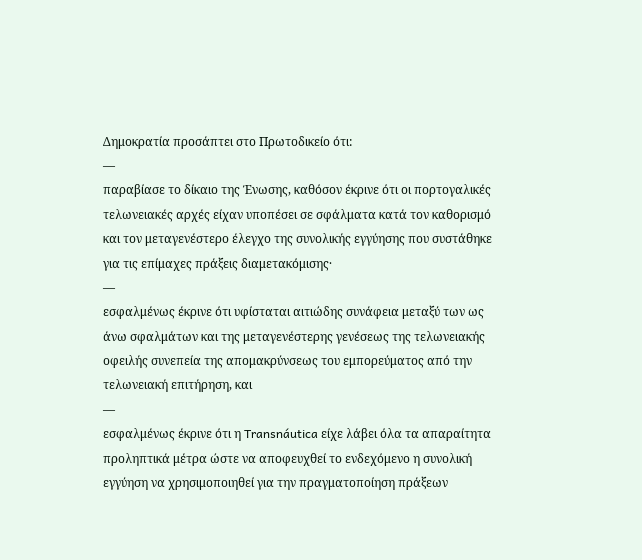Δημοκρατία προσάπτει στο Πρωτοδικείο ότι:
—
παραβίασε το δίκαιο της Ένωσης, καθόσον έκρινε ότι οι πορτογαλικές τελωνειακές αρχές είχαν υποπέσει σε σφάλματα κατά τον καθορισμό και τον μεταγενέστερο έλεγχο της συνολικής εγγύησης που συστάθηκε για τις επίμαχες πράξεις διαμετακόμισης·
—
εσφαλμένως έκρινε ότι υφίσταται αιτιώδης συνάφεια μεταξύ των ως άνω σφαλμάτων και της μεταγενέστερης γενέσεως της τελωνειακής οφειλής συνεπεία της απομακρύνσεως του εμπορεύματος από την τελωνειακή επιτήρηση, και
—
εσφαλμένως έκρινε ότι η Transnáutica είχε λάβει όλα τα απαραίτητα προληπτικά μέτρα ώστε να αποφευχθεί το ενδεχόμενο η συνολική εγγύηση να χρησιμοποιηθεί για την πραγματοποίηση πράξεων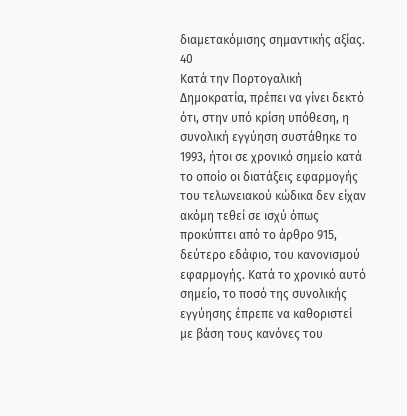διαμετακόμισης σημαντικής αξίας.
40
Κατά την Πορτογαλική Δημοκρατία, πρέπει να γίνει δεκτό ότι, στην υπό κρίση υπόθεση, η συνολική εγγύηση συστάθηκε το 1993, ήτοι σε χρονικό σημείο κατά το οποίο οι διατάξεις εφαρμογής του τελωνειακού κώδικα δεν είχαν ακόμη τεθεί σε ισχύ όπως προκύπτει από το άρθρο 915, δεύτερο εδάφιο, του κανονισμού εφαρμογής. Κατά το χρονικό αυτό σημείο, το ποσό της συνολικής εγγύησης έπρεπε να καθοριστεί με βάση τους κανόνες του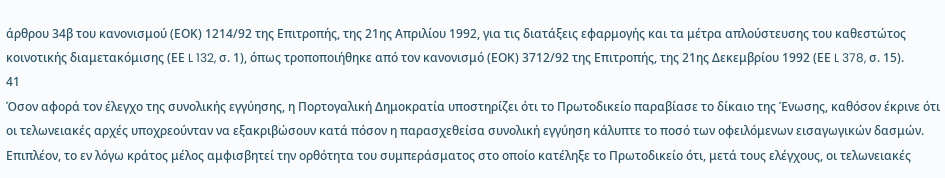άρθρου 34β του κανονισμού (ΕΟΚ) 1214/92 της Επιτροπής, της 21ης Απριλίου 1992, για τις διατάξεις εφαρμογής και τα μέτρα απλούστευσης του καθεστώτος κοινοτικής διαμετακόμισης (ΕΕ L 132, σ. 1), όπως τροποποιήθηκε από τον κανονισμό (ΕΟΚ) 3712/92 της Επιτροπής, της 21ης Δεκεμβρίου 1992 (ΕΕ L 378, σ. 15).
41
Όσον αφορά τον έλεγχο της συνολικής εγγύησης, η Πορτογαλική Δημοκρατία υποστηρίζει ότι το Πρωτοδικείο παραβίασε το δίκαιο της Ένωσης, καθόσον έκρινε ότι οι τελωνειακές αρχές υποχρεούνταν να εξακριβώσουν κατά πόσον η παρασχεθείσα συνολική εγγύηση κάλυπτε το ποσό των οφειλόμενων εισαγωγικών δασμών. Επιπλέον, το εν λόγω κράτος μέλος αμφισβητεί την ορθότητα του συμπεράσματος στο οποίο κατέληξε το Πρωτοδικείο ότι, μετά τους ελέγχους, οι τελωνειακές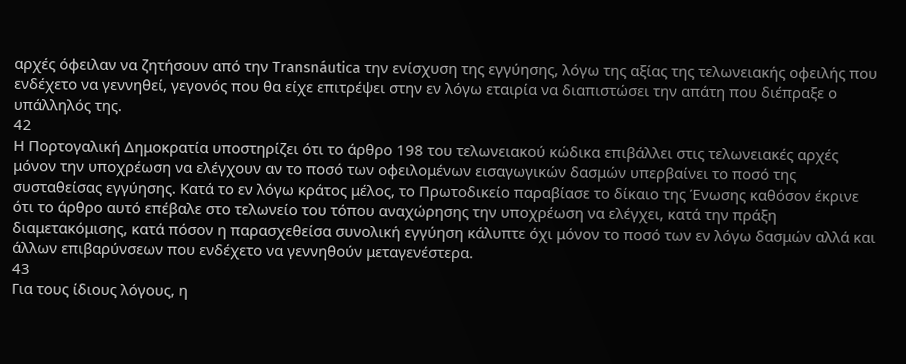αρχές όφειλαν να ζητήσουν από την Transnáutica την ενίσχυση της εγγύησης, λόγω της αξίας της τελωνειακής οφειλής που ενδέχετο να γεννηθεί, γεγονός που θα είχε επιτρέψει στην εν λόγω εταιρία να διαπιστώσει την απάτη που διέπραξε ο υπάλληλός της.
42
Η Πορτογαλική Δημοκρατία υποστηρίζει ότι το άρθρο 198 του τελωνειακού κώδικα επιβάλλει στις τελωνειακές αρχές μόνον την υποχρέωση να ελέγχουν αν το ποσό των οφειλομένων εισαγωγικών δασμών υπερβαίνει το ποσό της συσταθείσας εγγύησης. Κατά το εν λόγω κράτος μέλος, το Πρωτοδικείο παραβίασε το δίκαιο της Ένωσης καθόσον έκρινε ότι το άρθρο αυτό επέβαλε στο τελωνείο του τόπου αναχώρησης την υποχρέωση να ελέγχει, κατά την πράξη διαμετακόμισης, κατά πόσον η παρασχεθείσα συνολική εγγύηση κάλυπτε όχι μόνον το ποσό των εν λόγω δασμών αλλά και άλλων επιβαρύνσεων που ενδέχετο να γεννηθούν μεταγενέστερα.
43
Για τους ίδιους λόγους, η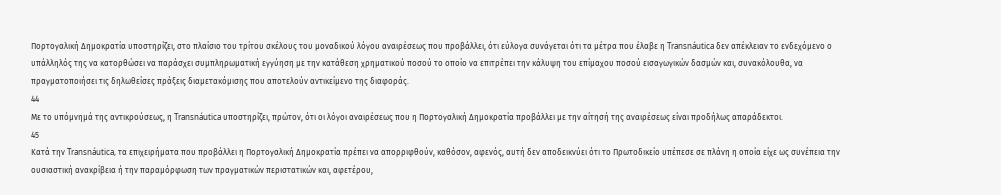Πορτογαλική Δημοκρατία υποστηρίζει, στο πλαίσιο του τρίτου σκέλους του μοναδικού λόγου αναιρέσεως που προβάλλει, ότι εύλογα συνάγεται ότι τα μέτρα που έλαβε η Transnáutica δεν απέκλειαν το ενδεχόμενο ο υπάλληλός της να κατορθώσει να παράσχει συμπληρωματική εγγύηση με την κατάθεση χρηματικού ποσού το οποίο να επιτρέπει την κάλυψη του επίμαχου ποσού εισαγωγικών δασμών και, συνακόλουθα, να πραγματοποιήσει τις δηλωθείσες πράξεις διαμετακόμισης που αποτελούν αντικείμενο της διαφοράς.
44
Με το υπόμνημά της αντικρούσεως, η Transnáutica υποστηρίζει, πρώτον, ότι οι λόγοι αναιρέσεως που η Πορτογαλική Δημοκρατία προβάλλει με την αίτησή της αναιρέσεως είναι προδήλως απαράδεκτοι.
45
Κατά την Transnáutica, τα επιχειρήματα που προβάλλει η Πορτογαλική Δημοκρατία πρέπει να απορριφθούν, καθόσον, αφενός, αυτή δεν αποδεικνύει ότι το Πρωτοδικείο υπέπεσε σε πλάνη η οποία είχε ως συνέπεια την ουσιαστική ανακρίβεια ή την παραμόρφωση των πραγματικών περιστατικών και, αφετέρου,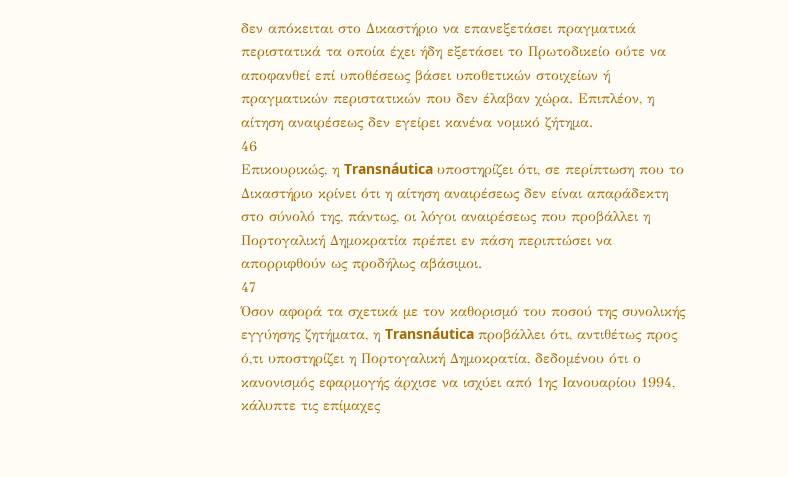δεν απόκειται στο Δικαστήριο να επανεξετάσει πραγματικά περιστατικά τα οποία έχει ήδη εξετάσει το Πρωτοδικείο ούτε να αποφανθεί επί υποθέσεως βάσει υποθετικών στοιχείων ή πραγματικών περιστατικών που δεν έλαβαν χώρα. Επιπλέον, η αίτηση αναιρέσεως δεν εγείρει κανένα νομικό ζήτημα.
46
Επικουρικώς, η Transnáutica υποστηρίζει ότι, σε περίπτωση που το Δικαστήριο κρίνει ότι η αίτηση αναιρέσεως δεν είναι απαράδεκτη στο σύνολό της, πάντως, οι λόγοι αναιρέσεως που προβάλλει η Πορτογαλική Δημοκρατία πρέπει εν πάση περιπτώσει να απορριφθούν ως προδήλως αβάσιμοι.
47
Όσον αφορά τα σχετικά με τον καθορισμό του ποσού της συνολικής εγγύησης ζητήματα, η Transnáutica προβάλλει ότι, αντιθέτως προς ό,τι υποστηρίζει η Πορτογαλική Δημοκρατία, δεδομένου ότι ο κανονισμός εφαρμογής άρχισε να ισχύει από 1ης Ιανουαρίου 1994, κάλυπτε τις επίμαχες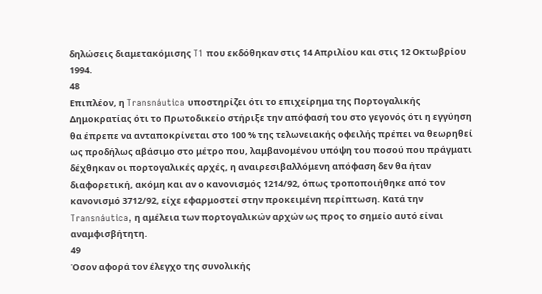δηλώσεις διαμετακόμισης T1 που εκδόθηκαν στις 14 Απριλίου και στις 12 Οκτωβρίου 1994.
48
Επιπλέον, η Transnáutica υποστηρίζει ότι το επιχείρημα της Πορτογαλικής Δημοκρατίας ότι το Πρωτοδικείο στήριξε την απόφασή του στο γεγονός ότι η εγγύηση θα έπρεπε να ανταποκρίνεται στο 100 % της τελωνειακής οφειλής πρέπει να θεωρηθεί ως προδήλως αβάσιμο στο μέτρο που, λαμβανομένου υπόψη του ποσού που πράγματι δέχθηκαν οι πορτογαλικές αρχές, η αναιρεσιβαλλόμενη απόφαση δεν θα ήταν διαφορετική, ακόμη και αν ο κανονισμός 1214/92, όπως τροποποιήθηκε από τον κανονισμό 3712/92, είχε εφαρμοστεί στην προκειμένη περίπτωση. Κατά την Transnáutica, η αμέλεια των πορτογαλικών αρχών ως προς το σημείο αυτό είναι αναμφισβήτητη.
49
Όσον αφορά τον έλεγχο της συνολικής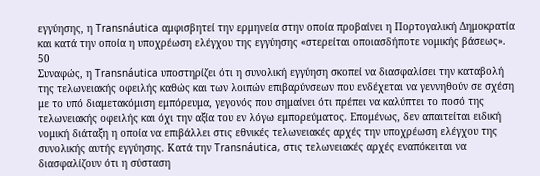εγγύησης, η Transnáutica αμφισβητεί την ερμηνεία στην οποία προβαίνει η Πορτογαλική Δημοκρατία και κατά την οποία η υποχρέωση ελέγχου της εγγύησης «στερείται οποιασδήποτε νομικής βάσεως».
50
Συναφώς, η Transnáutica υποστηρίζει ότι η συνολική εγγύηση σκοπεί να διασφαλίσει την καταβολή της τελωνειακής οφειλής καθώς και των λοιπών επιβαρύνσεων που ενδέχεται να γεννηθούν σε σχέση με το υπό διαμετακόμιση εμπόρευμα, γεγονός που σημαίνει ότι πρέπει να καλύπτει το ποσό της τελωνειακής οφειλής και όχι την αξία του εν λόγω εμπορεύματος. Επομένως, δεν απαιτείται ειδική νομική διάταξη η οποία να επιβάλλει στις εθνικές τελωνειακές αρχές την υποχρέωση ελέγχου της συνολικής αυτής εγγύησης. Κατά την Transnáutica, στις τελωνειακές αρχές εναπόκειται να διασφαλίζουν ότι η σύσταση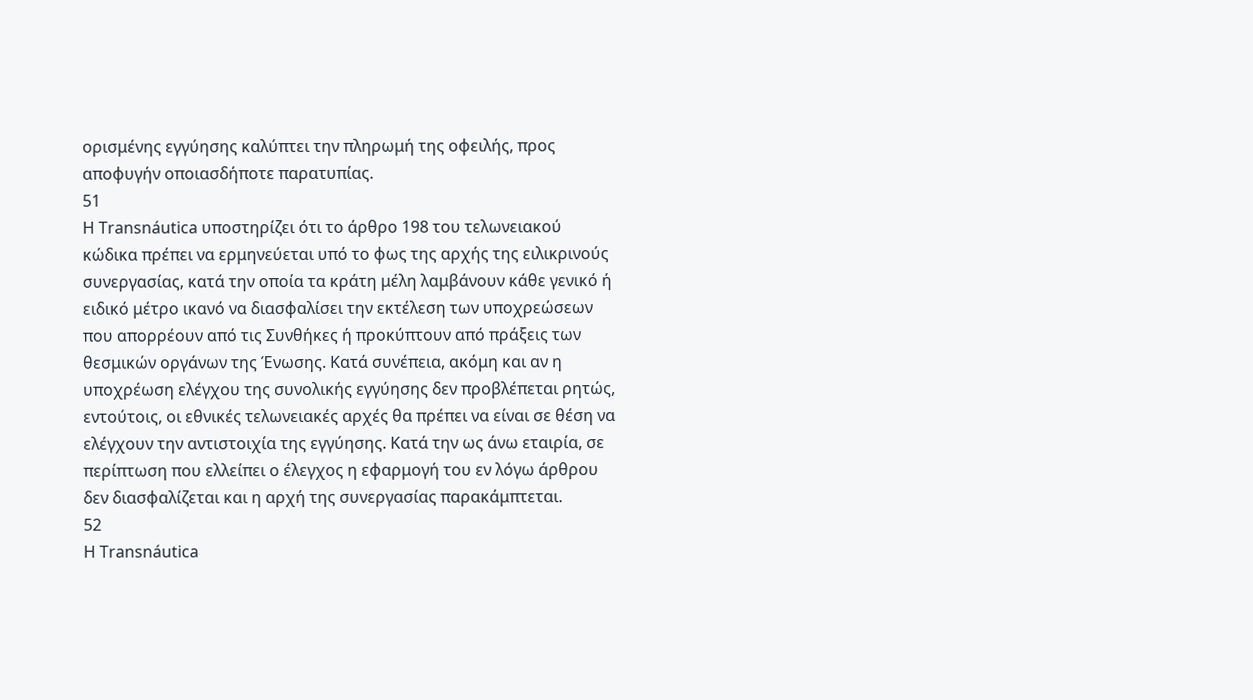ορισμένης εγγύησης καλύπτει την πληρωμή της οφειλής, προς αποφυγήν οποιασδήποτε παρατυπίας.
51
Η Transnáutica υποστηρίζει ότι το άρθρο 198 του τελωνειακού κώδικα πρέπει να ερμηνεύεται υπό το φως της αρχής της ειλικρινούς συνεργασίας, κατά την οποία τα κράτη μέλη λαμβάνουν κάθε γενικό ή ειδικό μέτρο ικανό να διασφαλίσει την εκτέλεση των υποχρεώσεων που απορρέουν από τις Συνθήκες ή προκύπτουν από πράξεις των θεσμικών οργάνων της Ένωσης. Κατά συνέπεια, ακόμη και αν η υποχρέωση ελέγχου της συνολικής εγγύησης δεν προβλέπεται ρητώς, εντούτοις, οι εθνικές τελωνειακές αρχές θα πρέπει να είναι σε θέση να ελέγχουν την αντιστοιχία της εγγύησης. Κατά την ως άνω εταιρία, σε περίπτωση που ελλείπει ο έλεγχος η εφαρμογή του εν λόγω άρθρου δεν διασφαλίζεται και η αρχή της συνεργασίας παρακάμπτεται.
52
Η Transnáutica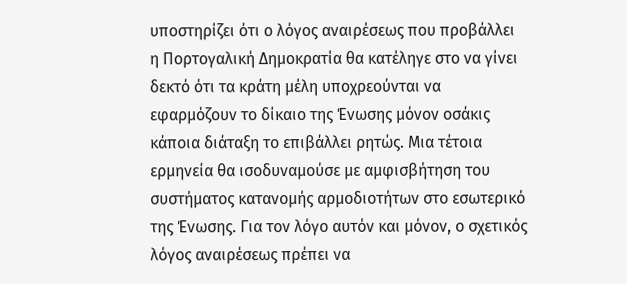υποστηρίζει ότι ο λόγος αναιρέσεως που προβάλλει η Πορτογαλική Δημοκρατία θα κατέληγε στο να γίνει δεκτό ότι τα κράτη μέλη υποχρεούνται να εφαρμόζουν το δίκαιο της Ένωσης μόνον οσάκις κάποια διάταξη το επιβάλλει ρητώς. Μια τέτοια ερμηνεία θα ισοδυναμούσε με αμφισβήτηση του συστήματος κατανομής αρμοδιοτήτων στο εσωτερικό της Ένωσης. Για τον λόγο αυτόν και μόνον, ο σχετικός λόγος αναιρέσεως πρέπει να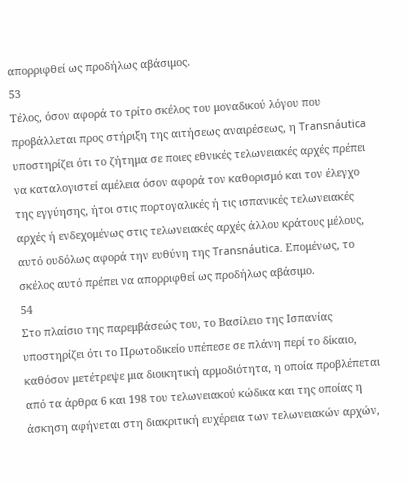απορριφθεί ως προδήλως αβάσιμος.
53
Τέλος, όσον αφορά το τρίτο σκέλος του μοναδικού λόγου που προβάλλεται προς στήριξη της αιτήσεως αναιρέσεως, η Transnáutica υποστηρίζει ότι το ζήτημα σε ποιες εθνικές τελωνειακές αρχές πρέπει να καταλογιστεί αμέλεια όσον αφορά τον καθορισμό και τον έλεγχο της εγγύησης, ήτοι στις πορτογαλικές ή τις ισπανικές τελωνειακές αρχές ή ενδεχομένως στις τελωνειακές αρχές άλλου κράτους μέλους, αυτό ουδόλως αφορά την ευθύνη της Transnáutica. Επομένως, το σκέλος αυτό πρέπει να απορριφθεί ως προδήλως αβάσιμο.
54
Στο πλαίσιο της παρεμβάσεώς του, το Βασίλειο της Ισπανίας υποστηρίζει ότι το Πρωτοδικείο υπέπεσε σε πλάνη περί το δίκαιο, καθόσον μετέτρεψε μια διοικητική αρμοδιότητα, η οποία προβλέπεται από τα άρθρα 6 και 198 του τελωνειακού κώδικα και της οποίας η άσκηση αφήνεται στη διακριτική ευχέρεια των τελωνειακών αρχών,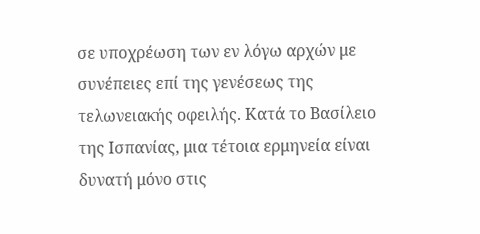σε υποχρέωση των εν λόγω αρχών με συνέπειες επί της γενέσεως της τελωνειακής οφειλής. Κατά το Βασίλειο της Ισπανίας, μια τέτοια ερμηνεία είναι δυνατή μόνο στις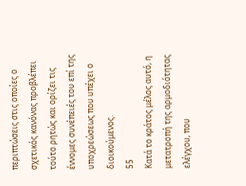περιπτώσεις στις οποίες ο σχετικός κανόνας προβλέπει τούτο ρητώς και ορίζει τις έννομες συνέπειές του επί της υποχρεώσεως που υπέχει ο διοικούμενος.
55
Κατά το κράτος μέλος αυτό, η μετατροπή της αρμοδιότητας ελέγχου, που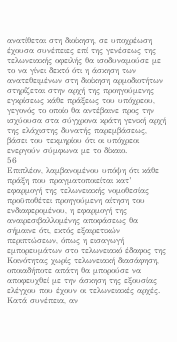ανατίθεται στη διοίκηση, σε υποχρέωση έχουσα συνέπειες επί της γενέσεως της τελωνειακής οφειλής θα ισοδυναμούσε με το να γίνει δεκτό ότι η άσκηση των ανατεθειμένων στη διοίκηση αρμοδιοτήτων στηρίζεται στην αρχή της προηγούμενης εγκρίσεως κάθε πράξεως του υπόχρεου, γεγονός το οποίο θα αντέβαινε προς την ισχύουσα στα σύγχρονα κράτη γενική αρχή της ελάχιστης δυνατής παρεμβάσεως, βάσει του τεκμηρίου ότι οι υπόχρεοι ενεργούν σύμφωνα με το δίκαιο.
56
Επιπλέον, λαμβανομένου υπόψη ότι κάθε πράξη που πραγματοποιείται κατ’ εφαρμογή της τελωνειακής νομοθεσίας προϋποθέτει προηγούμενη αίτηση του ενδιαφερομένου, η εφαρμογή της αναιρεσιβαλλομένης αποφάσεως θα σήμαινε ότι, εκτός εξαιρετικών περιπτώσεων, όπως η εισαγωγή εμπορευμάτων στο τελωνειακό έδαφος της Κοινότητας χωρίς τελωνειακή διασάφηση, οποιαδήποτε απάτη θα μπορούσε να αποφευχθεί με την άσκηση της εξουσίας ελέγχου που έχουν οι τελωνειακές αρχές. Κατά συνέπεια, αν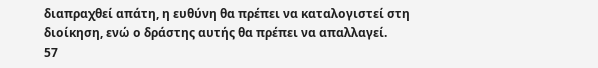διαπραχθεί απάτη, η ευθύνη θα πρέπει να καταλογιστεί στη διοίκηση, ενώ ο δράστης αυτής θα πρέπει να απαλλαγεί.
57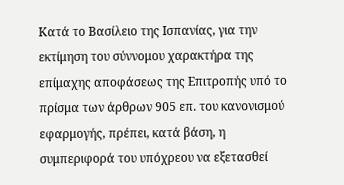Κατά το Βασίλειο της Ισπανίας, για την εκτίμηση του σύννομου χαρακτήρα της επίμαχης αποφάσεως της Επιτροπής υπό το πρίσμα των άρθρων 905 επ. του κανονισμού εφαρμογής, πρέπει, κατά βάση, η συμπεριφορά του υπόχρεου να εξετασθεί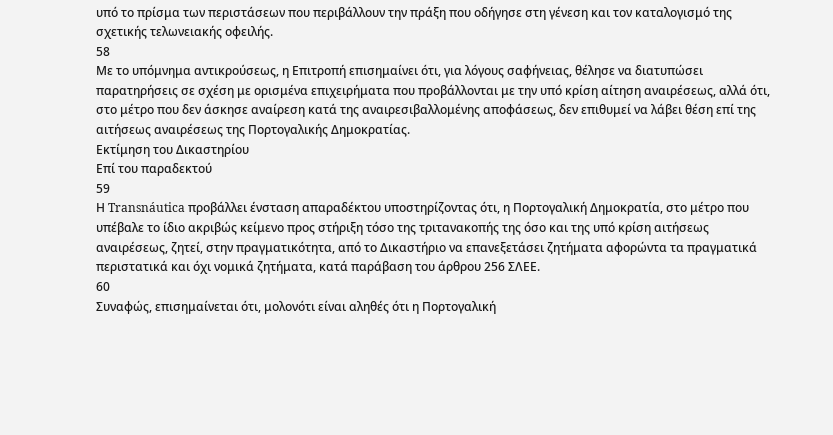υπό το πρίσμα των περιστάσεων που περιβάλλουν την πράξη που οδήγησε στη γένεση και τον καταλογισμό της σχετικής τελωνειακής οφειλής.
58
Με το υπόμνημα αντικρούσεως, η Επιτροπή επισημαίνει ότι, για λόγους σαφήνειας, θέλησε να διατυπώσει παρατηρήσεις σε σχέση με ορισμένα επιχειρήματα που προβάλλονται με την υπό κρίση αίτηση αναιρέσεως, αλλά ότι, στο μέτρο που δεν άσκησε αναίρεση κατά της αναιρεσιβαλλομένης αποφάσεως, δεν επιθυμεί να λάβει θέση επί της αιτήσεως αναιρέσεως της Πορτογαλικής Δημοκρατίας.
Εκτίμηση του Δικαστηρίου
Επί του παραδεκτού
59
Η Transnáutica προβάλλει ένσταση απαραδέκτου υποστηρίζοντας ότι, η Πορτογαλική Δημοκρατία, στο μέτρο που υπέβαλε το ίδιο ακριβώς κείμενο προς στήριξη τόσο της τριτανακοπής της όσο και της υπό κρίση αιτήσεως αναιρέσεως, ζητεί, στην πραγματικότητα, από το Δικαστήριο να επανεξετάσει ζητήματα αφορώντα τα πραγματικά περιστατικά και όχι νομικά ζητήματα, κατά παράβαση του άρθρου 256 ΣΛΕΕ.
60
Συναφώς, επισημαίνεται ότι, μολονότι είναι αληθές ότι η Πορτογαλική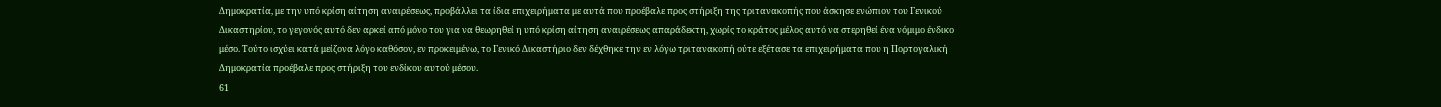Δημοκρατία, με την υπό κρίση αίτηση αναιρέσεως, προβάλλει τα ίδια επιχειρήματα με αυτά που προέβαλε προς στήριξη της τριτανακοπής που άσκησε ενώπιον του Γενικού Δικαστηρίου, το γεγονός αυτό δεν αρκεί από μόνο του για να θεωρηθεί η υπό κρίση αίτηση αναιρέσεως απαράδεκτη, χωρίς το κράτος μέλος αυτό να στερηθεί ένα νόμιμο ένδικο μέσο. Τούτο ισχύει κατά μείζονα λόγο καθόσον, εν προκειμένω, το Γενικό Δικαστήριο δεν δέχθηκε την εν λόγω τριτανακοπή ούτε εξέτασε τα επιχειρήματα που η Πορτογαλική Δημοκρατία προέβαλε προς στήριξη του ενδίκου αυτού μέσου.
61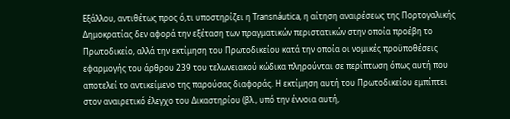Εξάλλου, αντιθέτως προς ό,τι υποστηρίζει η Transnáutica, η αίτηση αναιρέσεως της Πορτογαλικής Δημοκρατίας δεν αφορά την εξέταση των πραγματικών περιστατικών στην οποία προέβη το Πρωτοδικείο, αλλά την εκτίμηση του Πρωτοδικείου κατά την οποία οι νομικές προϋποθέσεις εφαρμογής του άρθρου 239 του τελωνειακού κώδικα πληρούνται σε περίπτωση όπως αυτή που αποτελεί το αντικείμενο της παρούσας διαφοράς. Η εκτίμηση αυτή του Πρωτοδικείου εμπίπτει στον αναιρετικό έλεγχο του Δικαστηρίου (βλ., υπό την έννοια αυτή,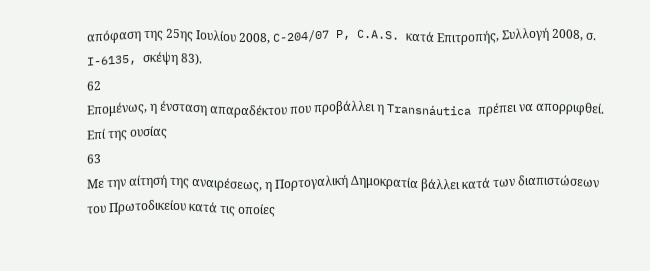απόφαση της 25ης Ιουλίου 2008, C-204/07 P, C.A.S. κατά Επιτροπής, Συλλογή 2008, σ. I-6135, σκέψη 83).
62
Επομένως, η ένσταση απαραδέκτου που προβάλλει η Transnáutica πρέπει να απορριφθεί.
Επί της ουσίας
63
Με την αίτησή της αναιρέσεως, η Πορτογαλική Δημοκρατία βάλλει κατά των διαπιστώσεων του Πρωτοδικείου κατά τις οποίες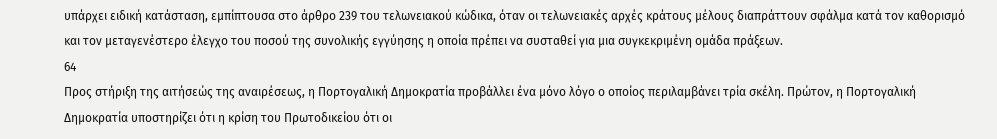υπάρχει ειδική κατάσταση, εμπίπτουσα στο άρθρο 239 του τελωνειακού κώδικα, όταν οι τελωνειακές αρχές κράτους μέλους διαπράττουν σφάλμα κατά τον καθορισμό και τον μεταγενέστερο έλεγχο του ποσού της συνολικής εγγύησης η οποία πρέπει να συσταθεί για μια συγκεκριμένη ομάδα πράξεων.
64
Προς στήριξη της αιτήσεώς της αναιρέσεως, η Πορτογαλική Δημοκρατία προβάλλει ένα μόνο λόγο ο οποίος περιλαμβάνει τρία σκέλη. Πρώτον, η Πορτογαλική Δημοκρατία υποστηρίζει ότι η κρίση του Πρωτοδικείου ότι οι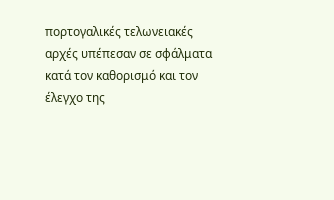πορτογαλικές τελωνειακές αρχές υπέπεσαν σε σφάλματα κατά τον καθορισμό και τον έλεγχο της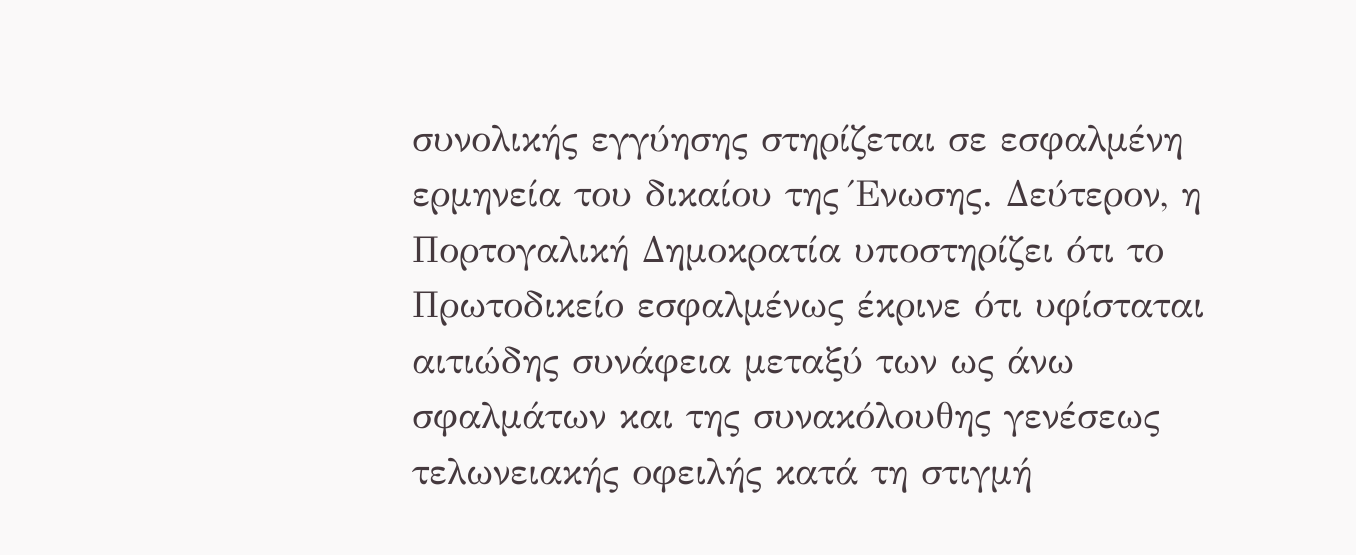συνολικής εγγύησης στηρίζεται σε εσφαλμένη ερμηνεία του δικαίου της Ένωσης. Δεύτερον, η Πορτογαλική Δημοκρατία υποστηρίζει ότι το Πρωτοδικείο εσφαλμένως έκρινε ότι υφίσταται αιτιώδης συνάφεια μεταξύ των ως άνω σφαλμάτων και της συνακόλουθης γενέσεως τελωνειακής οφειλής κατά τη στιγμή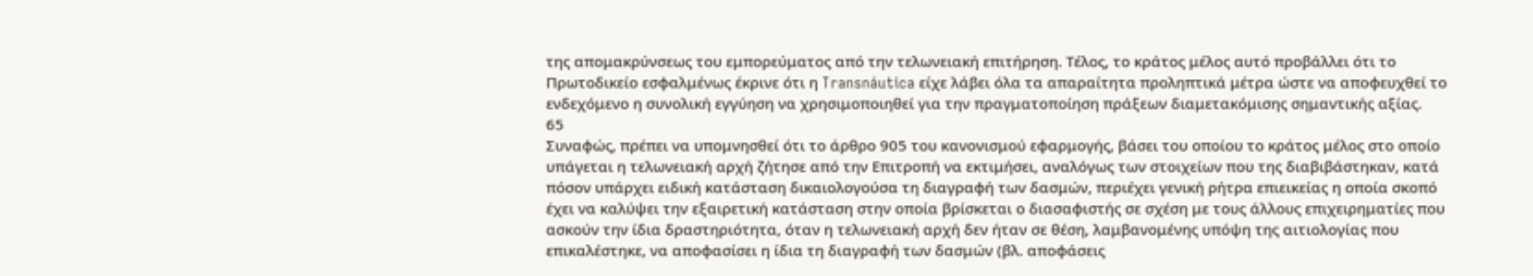της απομακρύνσεως του εμπορεύματος από την τελωνειακή επιτήρηση. Τέλος, το κράτος μέλος αυτό προβάλλει ότι το Πρωτοδικείο εσφαλμένως έκρινε ότι η Transnáutica είχε λάβει όλα τα απαραίτητα προληπτικά μέτρα ώστε να αποφευχθεί το ενδεχόμενο η συνολική εγγύηση να χρησιμοποιηθεί για την πραγματοποίηση πράξεων διαμετακόμισης σημαντικής αξίας.
65
Συναφώς, πρέπει να υπομνησθεί ότι το άρθρο 905 του κανονισμού εφαρμογής, βάσει του οποίου το κράτος μέλος στο οποίο υπάγεται η τελωνειακή αρχή ζήτησε από την Επιτροπή να εκτιμήσει, αναλόγως των στοιχείων που της διαβιβάστηκαν, κατά πόσον υπάρχει ειδική κατάσταση δικαιολογούσα τη διαγραφή των δασμών, περιέχει γενική ρήτρα επιεικείας η οποία σκοπό έχει να καλύψει την εξαιρετική κατάσταση στην οποία βρίσκεται ο διασαφιστής σε σχέση με τους άλλους επιχειρηματίες που ασκούν την ίδια δραστηριότητα, όταν η τελωνειακή αρχή δεν ήταν σε θέση, λαμβανομένης υπόψη της αιτιολογίας που επικαλέστηκε, να αποφασίσει η ίδια τη διαγραφή των δασμών (βλ. αποφάσεις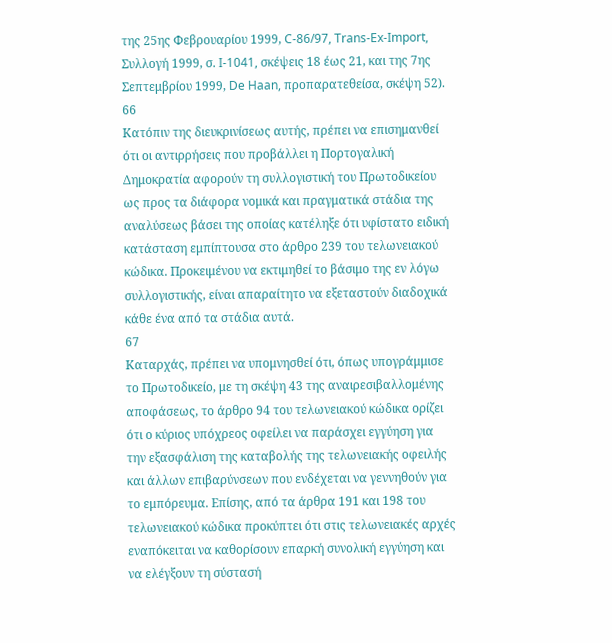της 25ης Φεβρουαρίου 1999, C-86/97, Trans-Ex-Import, Συλλογή 1999, σ. I-1041, σκέψεις 18 έως 21, και της 7ης Σεπτεμβρίου 1999, De Haan, προπαρατεθείσα, σκέψη 52).
66
Κατόπιν της διευκρινίσεως αυτής, πρέπει να επισημανθεί ότι οι αντιρρήσεις που προβάλλει η Πορτογαλική Δημοκρατία αφορούν τη συλλογιστική του Πρωτοδικείου ως προς τα διάφορα νομικά και πραγματικά στάδια της αναλύσεως βάσει της οποίας κατέληξε ότι υφίστατο ειδική κατάσταση εμπίπτουσα στο άρθρο 239 του τελωνειακού κώδικα. Προκειμένου να εκτιμηθεί το βάσιμο της εν λόγω συλλογιστικής, είναι απαραίτητο να εξεταστούν διαδοχικά κάθε ένα από τα στάδια αυτά.
67
Καταρχάς, πρέπει να υπομνησθεί ότι, όπως υπογράμμισε το Πρωτοδικείο, με τη σκέψη 43 της αναιρεσιβαλλομένης αποφάσεως, το άρθρο 94 του τελωνειακού κώδικα ορίζει ότι ο κύριος υπόχρεος οφείλει να παράσχει εγγύηση για την εξασφάλιση της καταβολής της τελωνειακής οφειλής και άλλων επιβαρύνσεων που ενδέχεται να γεννηθούν για το εμπόρευμα. Επίσης, από τα άρθρα 191 και 198 του τελωνειακού κώδικα προκύπτει ότι στις τελωνειακές αρχές εναπόκειται να καθορίσουν επαρκή συνολική εγγύηση και να ελέγξουν τη σύστασή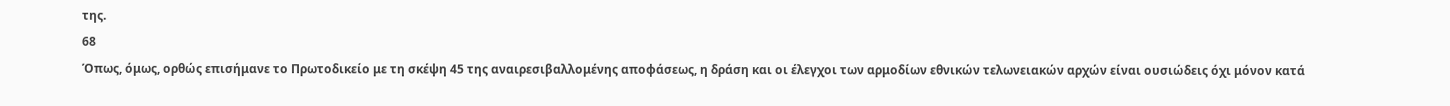της.
68
Όπως, όμως, ορθώς επισήμανε το Πρωτοδικείο με τη σκέψη 45 της αναιρεσιβαλλομένης αποφάσεως, η δράση και οι έλεγχοι των αρμοδίων εθνικών τελωνειακών αρχών είναι ουσιώδεις όχι μόνον κατά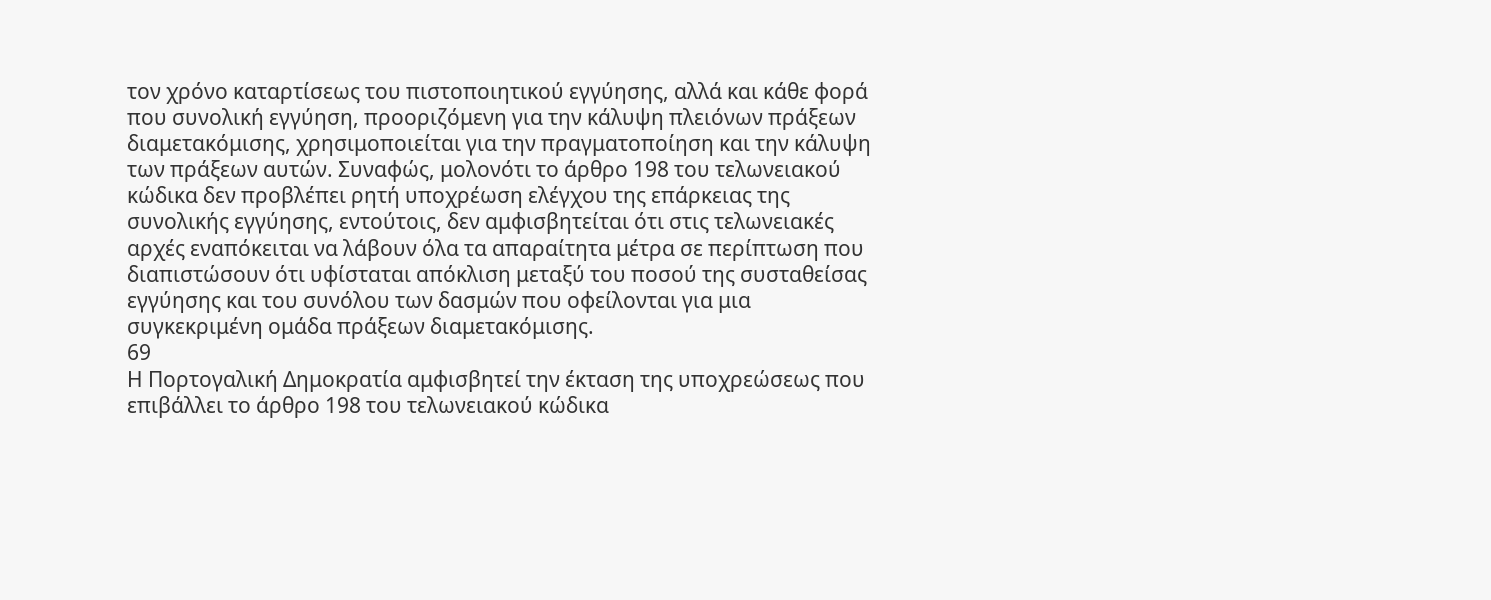τον χρόνο καταρτίσεως του πιστοποιητικού εγγύησης, αλλά και κάθε φορά που συνολική εγγύηση, προοριζόμενη για την κάλυψη πλειόνων πράξεων διαμετακόμισης, χρησιμοποιείται για την πραγματοποίηση και την κάλυψη των πράξεων αυτών. Συναφώς, μολονότι το άρθρο 198 του τελωνειακού κώδικα δεν προβλέπει ρητή υποχρέωση ελέγχου της επάρκειας της συνολικής εγγύησης, εντούτοις, δεν αμφισβητείται ότι στις τελωνειακές αρχές εναπόκειται να λάβουν όλα τα απαραίτητα μέτρα σε περίπτωση που διαπιστώσουν ότι υφίσταται απόκλιση μεταξύ του ποσού της συσταθείσας εγγύησης και του συνόλου των δασμών που οφείλονται για μια συγκεκριμένη ομάδα πράξεων διαμετακόμισης.
69
Η Πορτογαλική Δημοκρατία αμφισβητεί την έκταση της υποχρεώσεως που επιβάλλει το άρθρο 198 του τελωνειακού κώδικα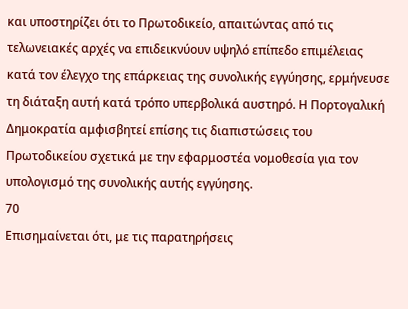και υποστηρίζει ότι το Πρωτοδικείο, απαιτώντας από τις τελωνειακές αρχές να επιδεικνύουν υψηλό επίπεδο επιμέλειας κατά τον έλεγχο της επάρκειας της συνολικής εγγύησης, ερμήνευσε τη διάταξη αυτή κατά τρόπο υπερβολικά αυστηρό. Η Πορτογαλική Δημοκρατία αμφισβητεί επίσης τις διαπιστώσεις του Πρωτοδικείου σχετικά με την εφαρμοστέα νομοθεσία για τον υπολογισμό της συνολικής αυτής εγγύησης.
70
Επισημαίνεται ότι, με τις παρατηρήσεις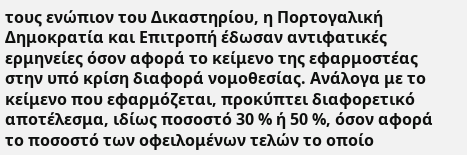τους ενώπιον του Δικαστηρίου, η Πορτογαλική Δημοκρατία και Επιτροπή έδωσαν αντιφατικές ερμηνείες όσον αφορά το κείμενο της εφαρμοστέας στην υπό κρίση διαφορά νομοθεσίας. Ανάλογα με το κείμενο που εφαρμόζεται, προκύπτει διαφορετικό αποτέλεσμα, ιδίως ποσοστό 30 % ή 50 %, όσον αφορά το ποσοστό των οφειλομένων τελών το οποίο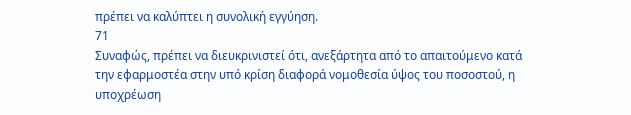πρέπει να καλύπτει η συνολική εγγύηση.
71
Συναφώς, πρέπει να διευκρινιστεί ότι, ανεξάρτητα από το απαιτούμενο κατά την εφαρμοστέα στην υπό κρίση διαφορά νομοθεσία ύψος του ποσοστού, η υποχρέωση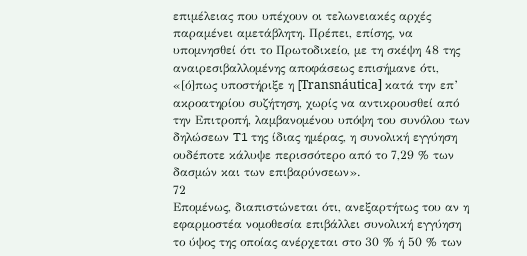επιμέλειας που υπέχουν οι τελωνειακές αρχές παραμένει αμετάβλητη. Πρέπει, επίσης, να υπομνησθεί ότι το Πρωτοδικείο, με τη σκέψη 48 της αναιρεσιβαλλομένης αποφάσεως επισήμανε ότι, «[ό]πως υποστήριξε η [Transnáutica] κατά την επ’ ακροατηρίου συζήτηση, χωρίς να αντικρουσθεί από την Επιτροπή, λαμβανομένου υπόψη του συνόλου των δηλώσεων T1 της ίδιας ημέρας, η συνολική εγγύηση ουδέποτε κάλυψε περισσότερο από το 7,29 % των δασμών και των επιβαρύνσεων».
72
Επομένως, διαπιστώνεται ότι, ανεξαρτήτως του αν η εφαρμοστέα νομοθεσία επιβάλλει συνολική εγγύηση το ύψος της οποίας ανέρχεται στο 30 % ή 50 % των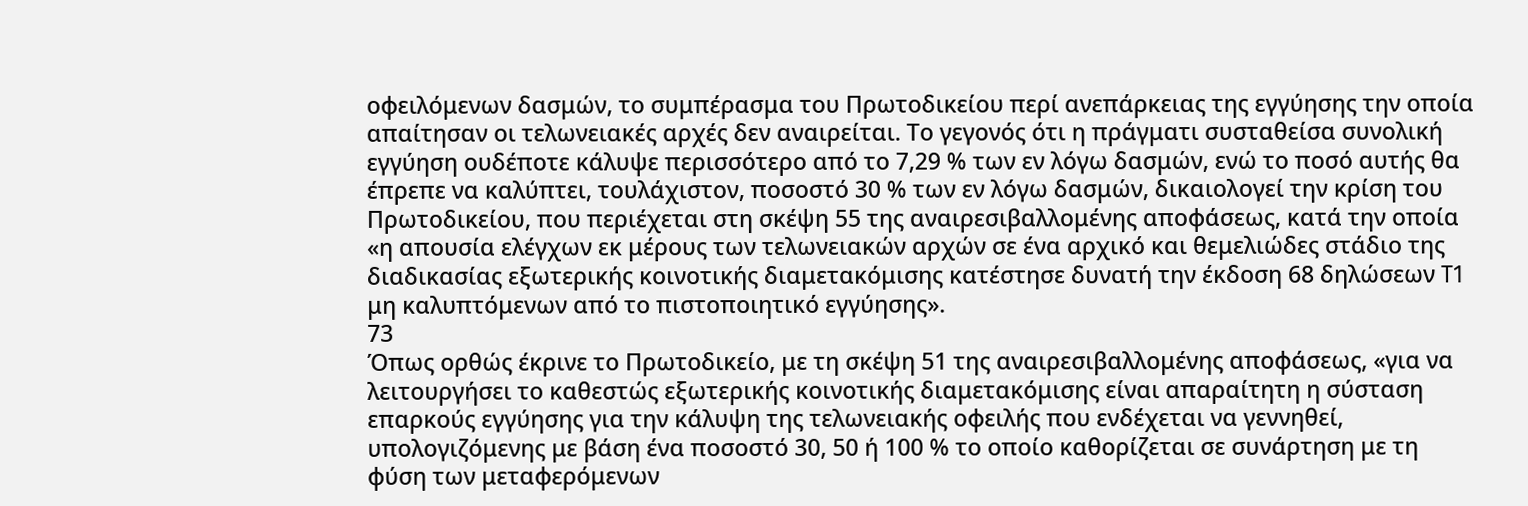οφειλόμενων δασμών, το συμπέρασμα του Πρωτοδικείου περί ανεπάρκειας της εγγύησης την οποία απαίτησαν οι τελωνειακές αρχές δεν αναιρείται. Το γεγονός ότι η πράγματι συσταθείσα συνολική εγγύηση ουδέποτε κάλυψε περισσότερο από το 7,29 % των εν λόγω δασμών, ενώ το ποσό αυτής θα έπρεπε να καλύπτει, τουλάχιστον, ποσοστό 30 % των εν λόγω δασμών, δικαιολογεί την κρίση του Πρωτοδικείου, που περιέχεται στη σκέψη 55 της αναιρεσιβαλλομένης αποφάσεως, κατά την οποία «η απουσία ελέγχων εκ μέρους των τελωνειακών αρχών σε ένα αρχικό και θεμελιώδες στάδιο της διαδικασίας εξωτερικής κοινοτικής διαμετακόμισης κατέστησε δυνατή την έκδοση 68 δηλώσεων T1 μη καλυπτόμενων από το πιστοποιητικό εγγύησης».
73
Όπως ορθώς έκρινε το Πρωτοδικείο, με τη σκέψη 51 της αναιρεσιβαλλομένης αποφάσεως, «για να λειτουργήσει το καθεστώς εξωτερικής κοινοτικής διαμετακόμισης είναι απαραίτητη η σύσταση επαρκούς εγγύησης για την κάλυψη της τελωνειακής οφειλής που ενδέχεται να γεννηθεί, υπολογιζόμενης με βάση ένα ποσοστό 30, 50 ή 100 % το οποίο καθορίζεται σε συνάρτηση με τη φύση των μεταφερόμενων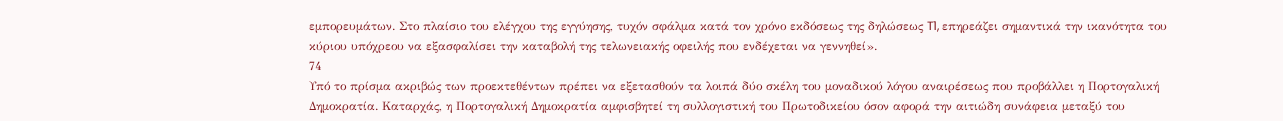εμπορευμάτων. Στο πλαίσιο του ελέγχου της εγγύησης, τυχόν σφάλμα κατά τον χρόνο εκδόσεως της δηλώσεως T1, επηρεάζει σημαντικά την ικανότητα του κύριου υπόχρεου να εξασφαλίσει την καταβολή της τελωνειακής οφειλής που ενδέχεται να γεννηθεί».
74
Υπό το πρίσμα ακριβώς των προεκτεθέντων πρέπει να εξετασθούν τα λοιπά δύο σκέλη του μοναδικού λόγου αναιρέσεως που προβάλλει η Πορτογαλική Δημοκρατία. Καταρχάς, η Πορτογαλική Δημοκρατία αμφισβητεί τη συλλογιστική του Πρωτοδικείου όσον αφορά την αιτιώδη συνάφεια μεταξύ του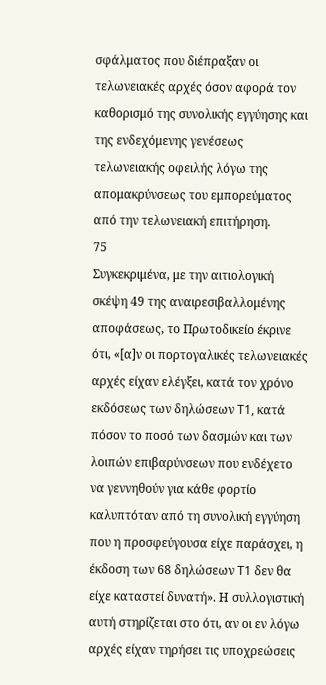σφάλματος που διέπραξαν οι τελωνειακές αρχές όσον αφορά τον καθορισμό της συνολικής εγγύησης και της ενδεχόμενης γενέσεως τελωνειακής οφειλής λόγω της απομακρύνσεως του εμπορεύματος από την τελωνειακή επιτήρηση.
75
Συγκεκριμένα, με την αιτιολογική σκέψη 49 της αναιρεσιβαλλομένης αποφάσεως, το Πρωτοδικείο έκρινε ότι, «[α]ν οι πορτογαλικές τελωνειακές αρχές είχαν ελέγξει, κατά τον χρόνο εκδόσεως των δηλώσεων T1, κατά πόσον το ποσό των δασμών και των λοιπών επιβαρύνσεων που ενδέχετο να γεννηθούν για κάθε φορτίο καλυπτόταν από τη συνολική εγγύηση που η προσφεύγουσα είχε παράσχει, η έκδοση των 68 δηλώσεων T1 δεν θα είχε καταστεί δυνατή». Η συλλογιστική αυτή στηρίζεται στο ότι, αν οι εν λόγω αρχές είχαν τηρήσει τις υποχρεώσεις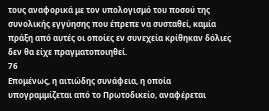τους αναφορικά με τον υπολογισμό του ποσού της συνολικής εγγύησης που έπρεπε να συσταθεί, καμία πράξη από αυτές οι οποίες εν συνεχεία κρίθηκαν δόλιες δεν θα είχε πραγματοποιηθεί.
76
Επομένως, η αιτιώδης συνάφεια, η οποία υπογραμμίζεται από το Πρωτοδικείο, αναφέρεται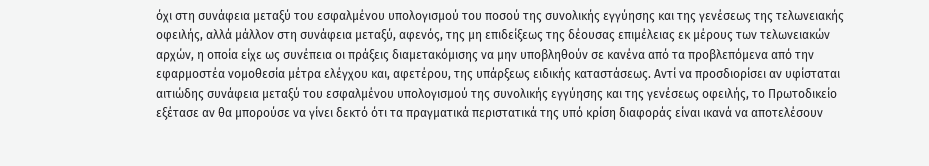όχι στη συνάφεια μεταξύ του εσφαλμένου υπολογισμού του ποσού της συνολικής εγγύησης και της γενέσεως της τελωνειακής οφειλής, αλλά μάλλον στη συνάφεια μεταξύ, αφενός, της μη επιδείξεως της δέουσας επιμέλειας εκ μέρους των τελωνειακών αρχών, η οποία είχε ως συνέπεια οι πράξεις διαμετακόμισης να μην υποβληθούν σε κανένα από τα προβλεπόμενα από την εφαρμοστέα νομοθεσία μέτρα ελέγχου και, αφετέρου, της υπάρξεως ειδικής καταστάσεως. Αντί να προσδιορίσει αν υφίσταται αιτιώδης συνάφεια μεταξύ του εσφαλμένου υπολογισμού της συνολικής εγγύησης και της γενέσεως οφειλής, το Πρωτοδικείο εξέτασε αν θα μπορούσε να γίνει δεκτό ότι τα πραγματικά περιστατικά της υπό κρίση διαφοράς είναι ικανά να αποτελέσουν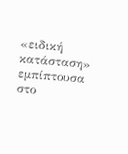«ειδική κατάσταση» εμπίπτουσα στο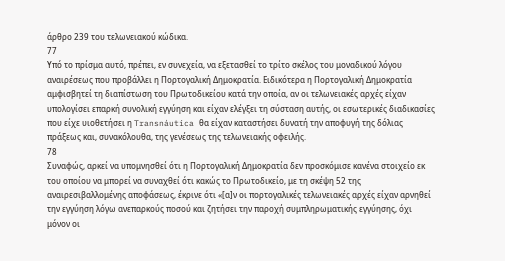άρθρο 239 του τελωνειακού κώδικα.
77
Υπό το πρίσμα αυτό, πρέπει, εν συνεχεία, να εξετασθεί το τρίτο σκέλος του μοναδικού λόγου αναιρέσεως που προβάλλει η Πορτογαλική Δημοκρατία. Ειδικότερα η Πορτογαλική Δημοκρατία αμφισβητεί τη διαπίστωση του Πρωτοδικείου κατά την οποία, αν οι τελωνειακές αρχές είχαν υπολογίσει επαρκή συνολική εγγύηση και είχαν ελέγξει τη σύσταση αυτής, οι εσωτερικές διαδικασίες που είχε υιοθετήσει η Transnáutica θα είχαν καταστήσει δυνατή την αποφυγή της δόλιας πράξεως και, συνακόλουθα, της γενέσεως της τελωνειακής οφειλής.
78
Συναφώς, αρκεί να υπομνησθεί ότι η Πορτογαλική Δημοκρατία δεν προσκόμισε κανένα στοιχείο εκ του οποίου να μπορεί να συναχθεί ότι κακώς το Πρωτοδικείο, με τη σκέψη 52 της αναιρεσιβαλλομένης αποφάσεως, έκρινε ότι «[α]ν οι πορτογαλικές τελωνειακές αρχές είχαν αρνηθεί την εγγύηση λόγω ανεπαρκούς ποσού και ζητήσει την παροχή συμπληρωματικής εγγύησης, όχι μόνον οι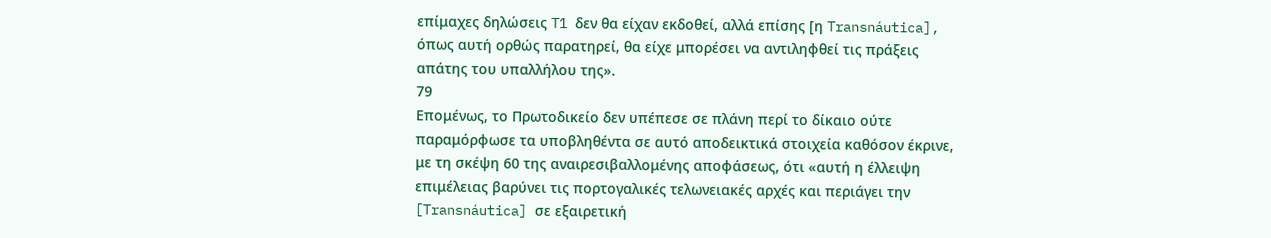επίμαχες δηλώσεις T1 δεν θα είχαν εκδοθεί, αλλά επίσης [η Transnáutica], όπως αυτή ορθώς παρατηρεί, θα είχε μπορέσει να αντιληφθεί τις πράξεις απάτης του υπαλλήλου της».
79
Επομένως, το Πρωτοδικείο δεν υπέπεσε σε πλάνη περί το δίκαιο ούτε παραμόρφωσε τα υποβληθέντα σε αυτό αποδεικτικά στοιχεία καθόσον έκρινε, με τη σκέψη 60 της αναιρεσιβαλλομένης αποφάσεως, ότι «αυτή η έλλειψη επιμέλειας βαρύνει τις πορτογαλικές τελωνειακές αρχές και περιάγει την [Transnáutica] σε εξαιρετική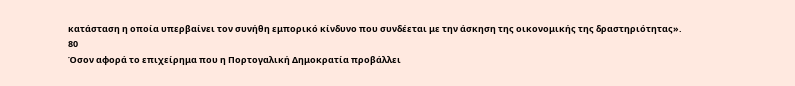κατάσταση η οποία υπερβαίνει τον συνήθη εμπορικό κίνδυνο που συνδέεται με την άσκηση της οικονομικής της δραστηριότητας».
80
Όσον αφορά το επιχείρημα που η Πορτογαλική Δημοκρατία προβάλλει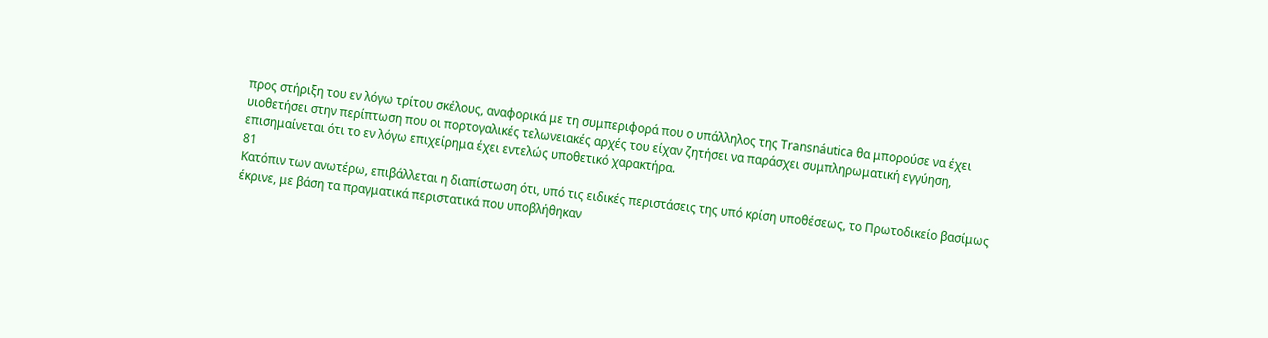προς στήριξη του εν λόγω τρίτου σκέλους, αναφορικά με τη συμπεριφορά που ο υπάλληλος της Transnáutica θα μπορούσε να έχει υιοθετήσει στην περίπτωση που οι πορτογαλικές τελωνειακές αρχές του είχαν ζητήσει να παράσχει συμπληρωματική εγγύηση, επισημαίνεται ότι το εν λόγω επιχείρημα έχει εντελώς υποθετικό χαρακτήρα.
81
Κατόπιν των ανωτέρω, επιβάλλεται η διαπίστωση ότι, υπό τις ειδικές περιστάσεις της υπό κρίση υποθέσεως, το Πρωτοδικείο βασίμως έκρινε, με βάση τα πραγματικά περιστατικά που υποβλήθηκαν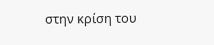στην κρίση του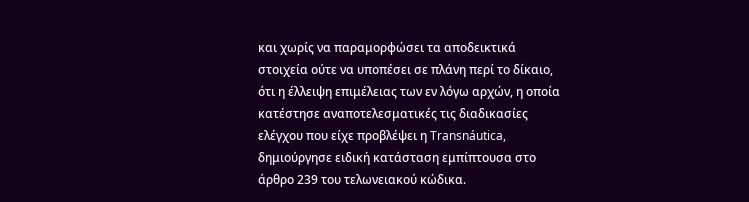και χωρίς να παραμορφώσει τα αποδεικτικά στοιχεία ούτε να υποπέσει σε πλάνη περί το δίκαιο, ότι η έλλειψη επιμέλειας των εν λόγω αρχών, η οποία κατέστησε αναποτελεσματικές τις διαδικασίες ελέγχου που είχε προβλέψει η Transnáutica, δημιούργησε ειδική κατάσταση εμπίπτουσα στο άρθρο 239 του τελωνειακού κώδικα.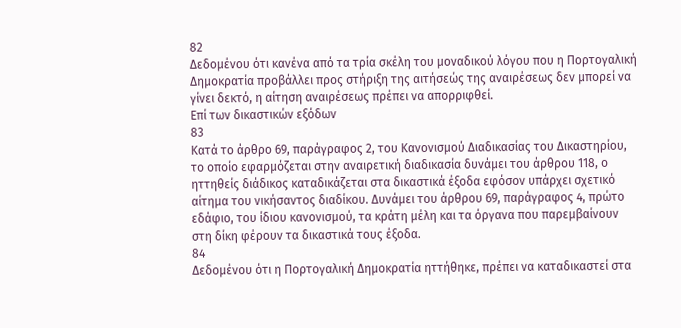82
Δεδομένου ότι κανένα από τα τρία σκέλη του μοναδικού λόγου που η Πορτογαλική Δημοκρατία προβάλλει προς στήριξη της αιτήσεώς της αναιρέσεως δεν μπορεί να γίνει δεκτό, η αίτηση αναιρέσεως πρέπει να απορριφθεί.
Επί των δικαστικών εξόδων
83
Κατά το άρθρο 69, παράγραφος 2, του Κανονισμού Διαδικασίας του Δικαστηρίου, το οποίο εφαρμόζεται στην αναιρετική διαδικασία δυνάμει του άρθρου 118, ο ηττηθείς διάδικος καταδικάζεται στα δικαστικά έξοδα εφόσον υπάρχει σχετικό αίτημα του νικήσαντος διαδίκου. Δυνάμει του άρθρου 69, παράγραφος 4, πρώτο εδάφιο, του ίδιου κανονισμού, τα κράτη μέλη και τα όργανα που παρεμβαίνουν στη δίκη φέρουν τα δικαστικά τους έξοδα.
84
Δεδομένου ότι η Πορτογαλική Δημοκρατία ηττήθηκε, πρέπει να καταδικαστεί στα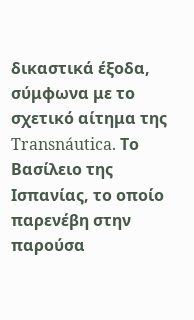δικαστικά έξοδα, σύμφωνα με το σχετικό αίτημα της Transnáutica. Το Βασίλειο της Ισπανίας, το οποίο παρενέβη στην παρούσα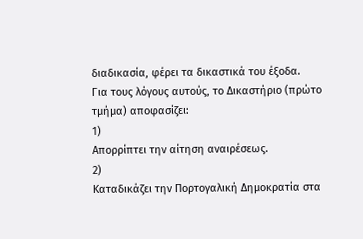διαδικασία, φέρει τα δικαστικά του έξοδα.
Για τους λόγους αυτούς, το Δικαστήριο (πρώτο τμήμα) αποφασίζει:
1)
Απορρίπτει την αίτηση αναιρέσεως.
2)
Καταδικάζει την Πορτογαλική Δημοκρατία στα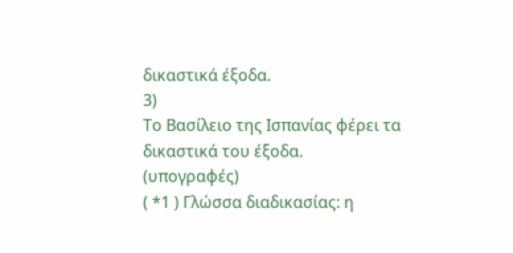δικαστικά έξοδα.
3)
Το Βασίλειο της Ισπανίας φέρει τα δικαστικά του έξοδα.
(υπογραφές)
( *1 ) Γλώσσα διαδικασίας: η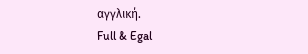αγγλική.
Full & Egal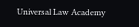Universal Law Academy